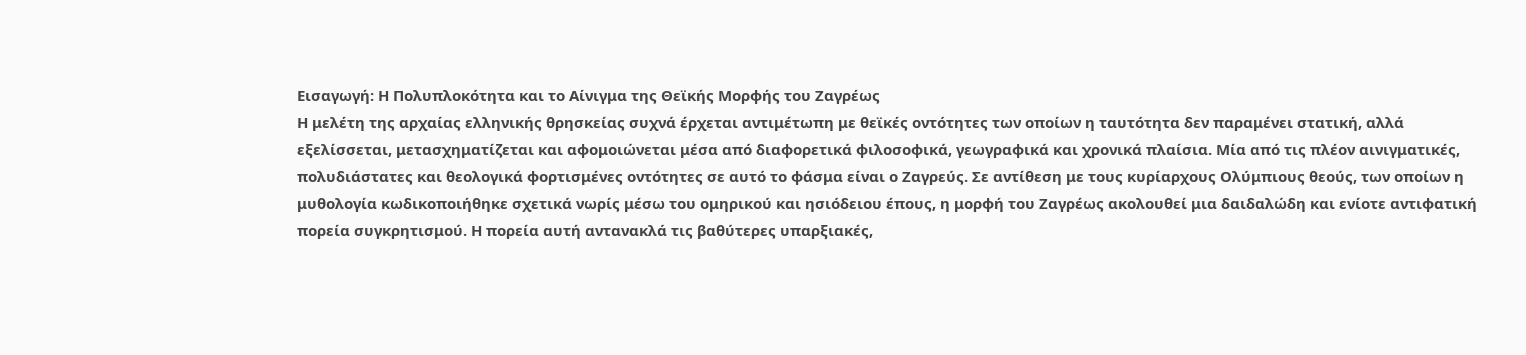Εισαγωγή: Η Πολυπλοκότητα και το Αίνιγμα της Θεϊκής Μορφής του Ζαγρέως
Η μελέτη της αρχαίας ελληνικής θρησκείας συχνά έρχεται αντιμέτωπη με θεϊκές οντότητες των οποίων η ταυτότητα δεν παραμένει στατική, αλλά εξελίσσεται, μετασχηματίζεται και αφομοιώνεται μέσα από διαφορετικά φιλοσοφικά, γεωγραφικά και χρονικά πλαίσια. Μία από τις πλέον αινιγματικές, πολυδιάστατες και θεολογικά φορτισμένες οντότητες σε αυτό το φάσμα είναι ο Ζαγρεύς. Σε αντίθεση με τους κυρίαρχους Ολύμπιους θεούς, των οποίων η μυθολογία κωδικοποιήθηκε σχετικά νωρίς μέσω του ομηρικού και ησιόδειου έπους, η μορφή του Ζαγρέως ακολουθεί μια δαιδαλώδη και ενίοτε αντιφατική πορεία συγκρητισμού. Η πορεία αυτή αντανακλά τις βαθύτερες υπαρξιακές,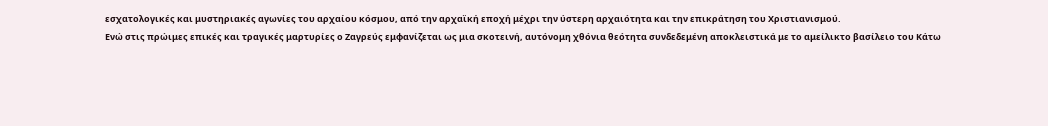εσχατολογικές και μυστηριακές αγωνίες του αρχαίου κόσμου, από την αρχαϊκή εποχή μέχρι την ύστερη αρχαιότητα και την επικράτηση του Χριστιανισμού.
Ενώ στις πρώιμες επικές και τραγικές μαρτυρίες ο Ζαγρεύς εμφανίζεται ως μια σκοτεινή, αυτόνομη χθόνια θεότητα συνδεδεμένη αποκλειστικά με το αμείλικτο βασίλειο του Κάτω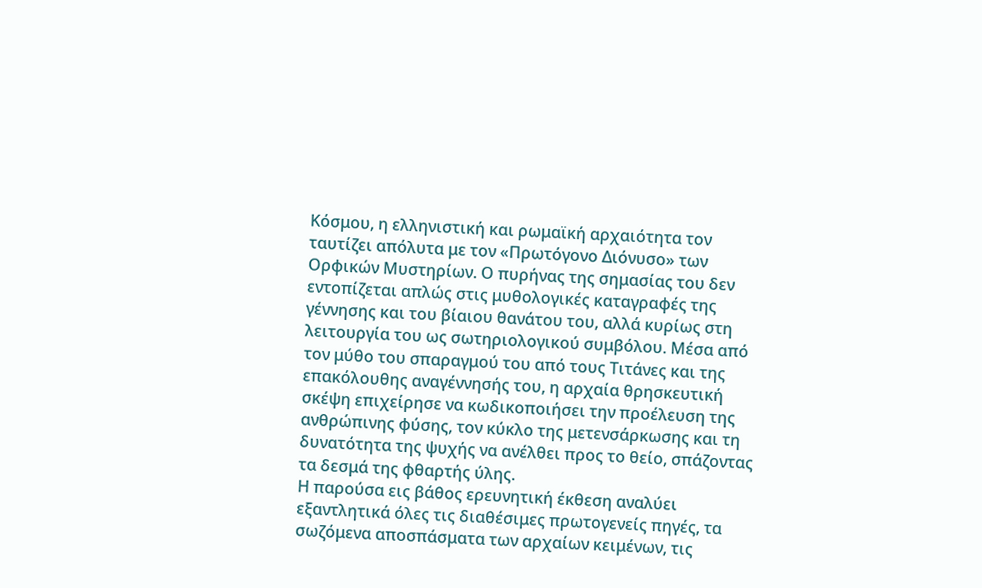Κόσμου, η ελληνιστική και ρωμαϊκή αρχαιότητα τον ταυτίζει απόλυτα με τον «Πρωτόγονο Διόνυσο» των Ορφικών Μυστηρίων. Ο πυρήνας της σημασίας του δεν εντοπίζεται απλώς στις μυθολογικές καταγραφές της γέννησης και του βίαιου θανάτου του, αλλά κυρίως στη λειτουργία του ως σωτηριολογικού συμβόλου. Μέσα από τον μύθο του σπαραγμού του από τους Τιτάνες και της επακόλουθης αναγέννησής του, η αρχαία θρησκευτική σκέψη επιχείρησε να κωδικοποιήσει την προέλευση της ανθρώπινης φύσης, τον κύκλο της μετενσάρκωσης και τη δυνατότητα της ψυχής να ανέλθει προς το θείο, σπάζοντας τα δεσμά της φθαρτής ύλης.
Η παρούσα εις βάθος ερευνητική έκθεση αναλύει εξαντλητικά όλες τις διαθέσιμες πρωτογενείς πηγές, τα σωζόμενα αποσπάσματα των αρχαίων κειμένων, τις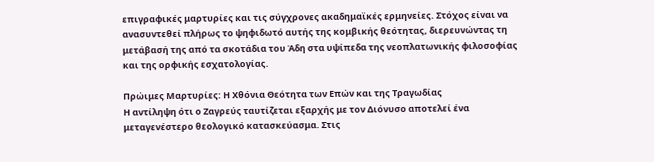επιγραφικές μαρτυρίες και τις σύγχρονες ακαδημαϊκές ερμηνείες. Στόχος είναι να ανασυντεθεί πλήρως το ψηφιδωτό αυτής της κομβικής θεότητας, διερευνώντας τη μετάβασή της από τα σκοτάδια του Άδη στα υψίπεδα της νεοπλατωνικής φιλοσοφίας και της ορφικής εσχατολογίας.

Πρώιμες Μαρτυρίες: Η Χθόνια Θεότητα των Επών και της Τραγωδίας
Η αντίληψη ότι ο Ζαγρεύς ταυτίζεται εξαρχής με τον Διόνυσο αποτελεί ένα μεταγενέστερο θεολογικό κατασκεύασμα. Στις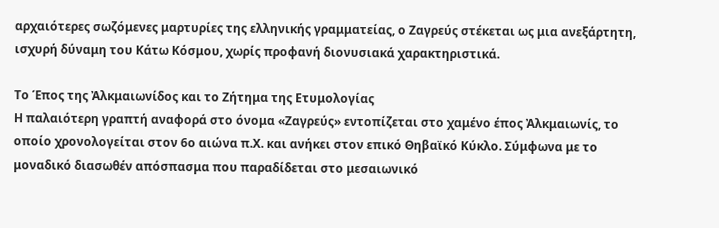αρχαιότερες σωζόμενες μαρτυρίες της ελληνικής γραμματείας, ο Ζαγρεύς στέκεται ως μια ανεξάρτητη, ισχυρή δύναμη του Κάτω Κόσμου, χωρίς προφανή διονυσιακά χαρακτηριστικά.

Το Έπος της Ἀλκμαιωνίδος και το Ζήτημα της Ετυμολογίας
Η παλαιότερη γραπτή αναφορά στο όνομα «Ζαγρεύς» εντοπίζεται στο χαμένο έπος Ἀλκμαιωνίς, το οποίο χρονολογείται στον 6ο αιώνα π.Χ. και ανήκει στον επικό Θηβαϊκό Κύκλο. Σύμφωνα με το μοναδικό διασωθέν απόσπασμα που παραδίδεται στο μεσαιωνικό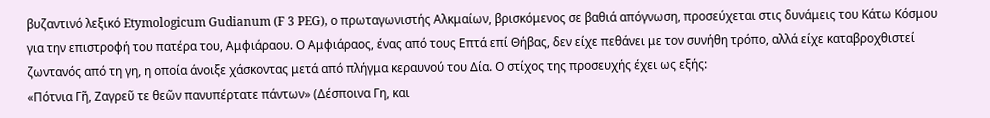βυζαντινό λεξικό Etymologicum Gudianum (F 3 PEG), ο πρωταγωνιστής Αλκμαίων, βρισκόμενος σε βαθιά απόγνωση, προσεύχεται στις δυνάμεις του Κάτω Κόσμου για την επιστροφή του πατέρα του, Αμφιάραου. Ο Αμφιάραος, ένας από τους Επτά επί Θήβας, δεν είχε πεθάνει με τον συνήθη τρόπο, αλλά είχε καταβροχθιστεί ζωντανός από τη γη, η οποία άνοιξε χάσκοντας μετά από πλήγμα κεραυνού του Δία. Ο στίχος της προσευχής έχει ως εξής:
«Πότνια Γῆ, Ζαγρεῦ τε θεῶν πανυπέρτατε πάντων» (Δέσποινα Γη, και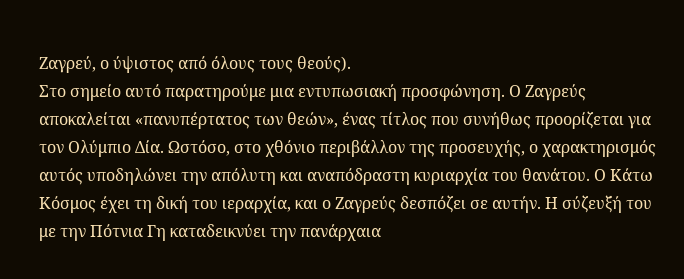Ζαγρεύ, ο ύψιστος από όλους τους θεούς).
Στο σημείο αυτό παρατηρούμε μια εντυπωσιακή προσφώνηση. Ο Ζαγρεύς αποκαλείται «πανυπέρτατος των θεών», ένας τίτλος που συνήθως προορίζεται για τον Ολύμπιο Δία. Ωστόσο, στο χθόνιο περιβάλλον της προσευχής, ο χαρακτηρισμός αυτός υποδηλώνει την απόλυτη και αναπόδραστη κυριαρχία του θανάτου. Ο Κάτω Κόσμος έχει τη δική του ιεραρχία, και ο Ζαγρεύς δεσπόζει σε αυτήν. Η σύζευξή του με την Πότνια Γη καταδεικνύει την πανάρχαια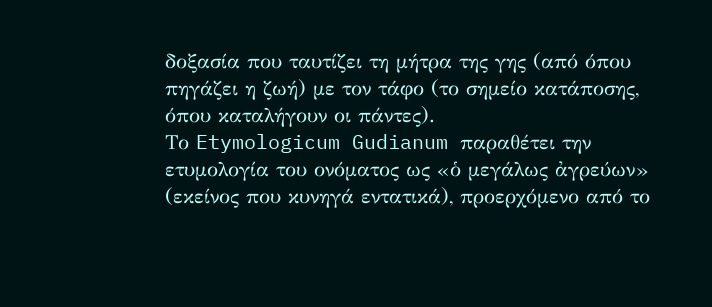δοξασία που ταυτίζει τη μήτρα της γης (από όπου πηγάζει η ζωή) με τον τάφο (το σημείο κατάποσης, όπου καταλήγουν οι πάντες).
Το Etymologicum Gudianum παραθέτει την ετυμολογία του ονόματος ως «ὁ μεγάλως ἀγρεύων» (εκείνος που κυνηγά εντατικά), προερχόμενο από το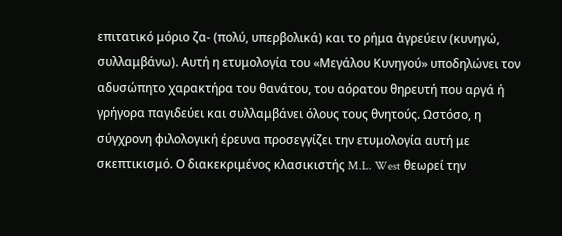επιτατικό μόριο ζα- (πολύ, υπερβολικά) και το ρήμα ἀγρεύειν (κυνηγώ, συλλαμβάνω). Αυτή η ετυμολογία του «Μεγάλου Κυνηγού» υποδηλώνει τον αδυσώπητο χαρακτήρα του θανάτου, του αόρατου θηρευτή που αργά ή γρήγορα παγιδεύει και συλλαμβάνει όλους τους θνητούς. Ωστόσο, η σύγχρονη φιλολογική έρευνα προσεγγίζει την ετυμολογία αυτή με σκεπτικισμό. Ο διακεκριμένος κλασικιστής M.L. West θεωρεί την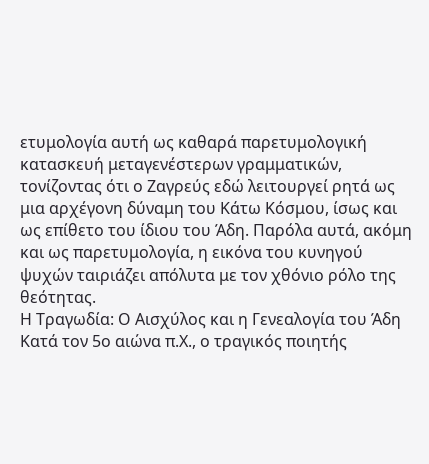ετυμολογία αυτή ως καθαρά παρετυμολογική κατασκευή μεταγενέστερων γραμματικών, τονίζοντας ότι ο Ζαγρεύς εδώ λειτουργεί ρητά ως μια αρχέγονη δύναμη του Κάτω Κόσμου, ίσως και ως επίθετο του ίδιου του Άδη. Παρόλα αυτά, ακόμη και ως παρετυμολογία, η εικόνα του κυνηγού ψυχών ταιριάζει απόλυτα με τον χθόνιο ρόλο της θεότητας.
Η Τραγωδία: Ο Αισχύλος και η Γενεαλογία του Άδη
Κατά τον 5ο αιώνα π.Χ., ο τραγικός ποιητής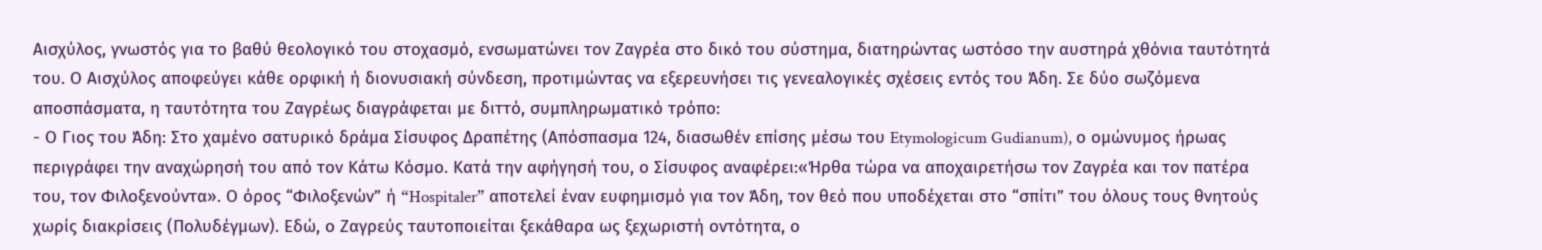Αισχύλος, γνωστός για το βαθύ θεολογικό του στοχασμό, ενσωματώνει τον Ζαγρέα στο δικό του σύστημα, διατηρώντας ωστόσο την αυστηρά χθόνια ταυτότητά του. Ο Αισχύλος αποφεύγει κάθε ορφική ή διονυσιακή σύνδεση, προτιμώντας να εξερευνήσει τις γενεαλογικές σχέσεις εντός του Άδη. Σε δύο σωζόμενα αποσπάσματα, η ταυτότητα του Ζαγρέως διαγράφεται με διττό, συμπληρωματικό τρόπο:
- Ο Γιος του Άδη: Στο χαμένο σατυρικό δράμα Σίσυφος Δραπέτης (Απόσπασμα 124, διασωθέν επίσης μέσω του Etymologicum Gudianum), ο ομώνυμος ήρωας περιγράφει την αναχώρησή του από τον Κάτω Κόσμο. Κατά την αφήγησή του, ο Σίσυφος αναφέρει:«Ήρθα τώρα να αποχαιρετήσω τον Ζαγρέα και τον πατέρα του, τον Φιλοξενούντα». Ο όρος “Φιλοξενών” ή “Hospitaler” αποτελεί έναν ευφημισμό για τον Άδη, τον θεό που υποδέχεται στο “σπίτι” του όλους τους θνητούς χωρίς διακρίσεις (Πολυδέγμων). Εδώ, ο Ζαγρεύς ταυτοποιείται ξεκάθαρα ως ξεχωριστή οντότητα, ο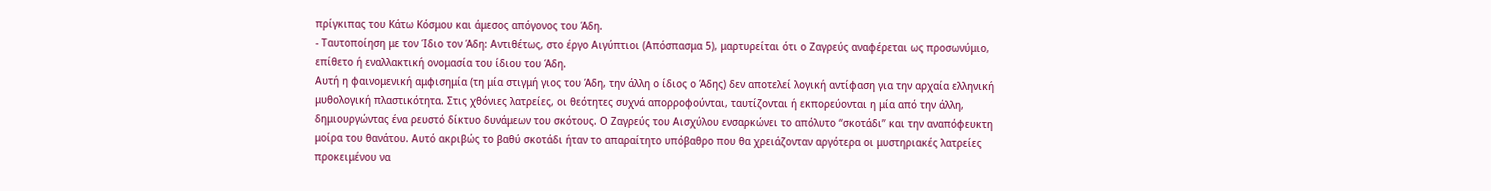πρίγκιπας του Κάτω Κόσμου και άμεσος απόγονος του Άδη.
- Ταυτοποίηση με τον Ίδιο τον Άδη: Αντιθέτως, στο έργο Αιγύπτιοι (Απόσπασμα 5), μαρτυρείται ότι ο Ζαγρεύς αναφέρεται ως προσωνύμιο, επίθετο ή εναλλακτική ονομασία του ίδιου του Άδη.
Αυτή η φαινομενική αμφισημία (τη μία στιγμή γιος του Άδη, την άλλη ο ίδιος ο Άδης) δεν αποτελεί λογική αντίφαση για την αρχαία ελληνική μυθολογική πλαστικότητα. Στις χθόνιες λατρείες, οι θεότητες συχνά απορροφούνται, ταυτίζονται ή εκπορεύονται η μία από την άλλη, δημιουργώντας ένα ρευστό δίκτυο δυνάμεων του σκότους. Ο Ζαγρεύς του Αισχύλου ενσαρκώνει το απόλυτο “σκοτάδι” και την αναπόφευκτη μοίρα του θανάτου. Αυτό ακριβώς το βαθύ σκοτάδι ήταν το απαραίτητο υπόβαθρο που θα χρειάζονταν αργότερα οι μυστηριακές λατρείες προκειμένου να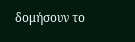δομήσουν το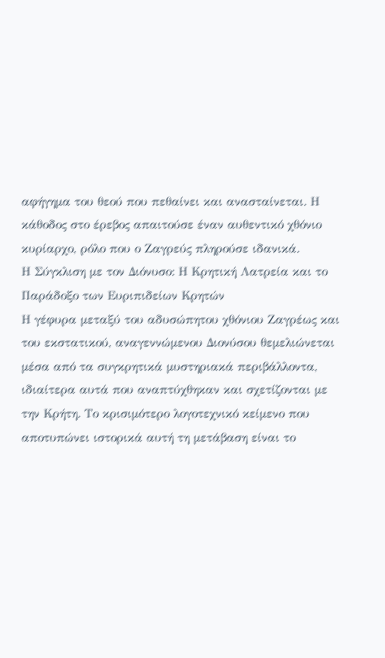αφήγημα του θεού που πεθαίνει και ανασταίνεται. Η κάθοδος στο έρεβος απαιτούσε έναν αυθεντικό χθόνιο κυρίαρχο, ρόλο που ο Ζαγρεύς πληρούσε ιδανικά.
Η Σύγκλιση με τον Διόνυσο: Η Κρητική Λατρεία και το Παράδοξο των Ευριπιδείων Κρητών
Η γέφυρα μεταξύ του αδυσώπητου χθόνιου Ζαγρέως και του εκστατικού, αναγεννώμενου Διονύσου θεμελιώνεται μέσα από τα συγκρητικά μυστηριακά περιβάλλοντα, ιδιαίτερα αυτά που αναπτύχθηκαν και σχετίζονται με την Κρήτη. Το κρισιμότερο λογοτεχνικό κείμενο που αποτυπώνει ιστορικά αυτή τη μετάβαση είναι το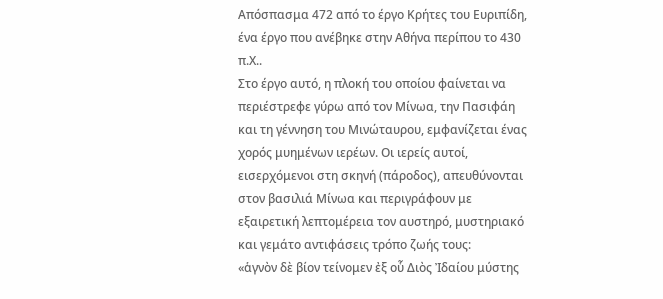Απόσπασμα 472 από το έργο Κρήτες του Ευριπίδη, ένα έργο που ανέβηκε στην Αθήνα περίπου το 430 π.Χ..
Στο έργο αυτό, η πλοκή του οποίου φαίνεται να περιέστρεφε γύρω από τον Μίνωα, την Πασιφάη και τη γέννηση του Μινώταυρου, εμφανίζεται ένας χορός μυημένων ιερέων. Οι ιερείς αυτοί, εισερχόμενοι στη σκηνή (πάροδος), απευθύνονται στον βασιλιά Μίνωα και περιγράφουν με εξαιρετική λεπτομέρεια τον αυστηρό, μυστηριακό και γεμάτο αντιφάσεις τρόπο ζωής τους:
«ἁγνὸν δὲ βίον τείνομεν ἐξ οὗ Διὸς Ἰδαίου μύστης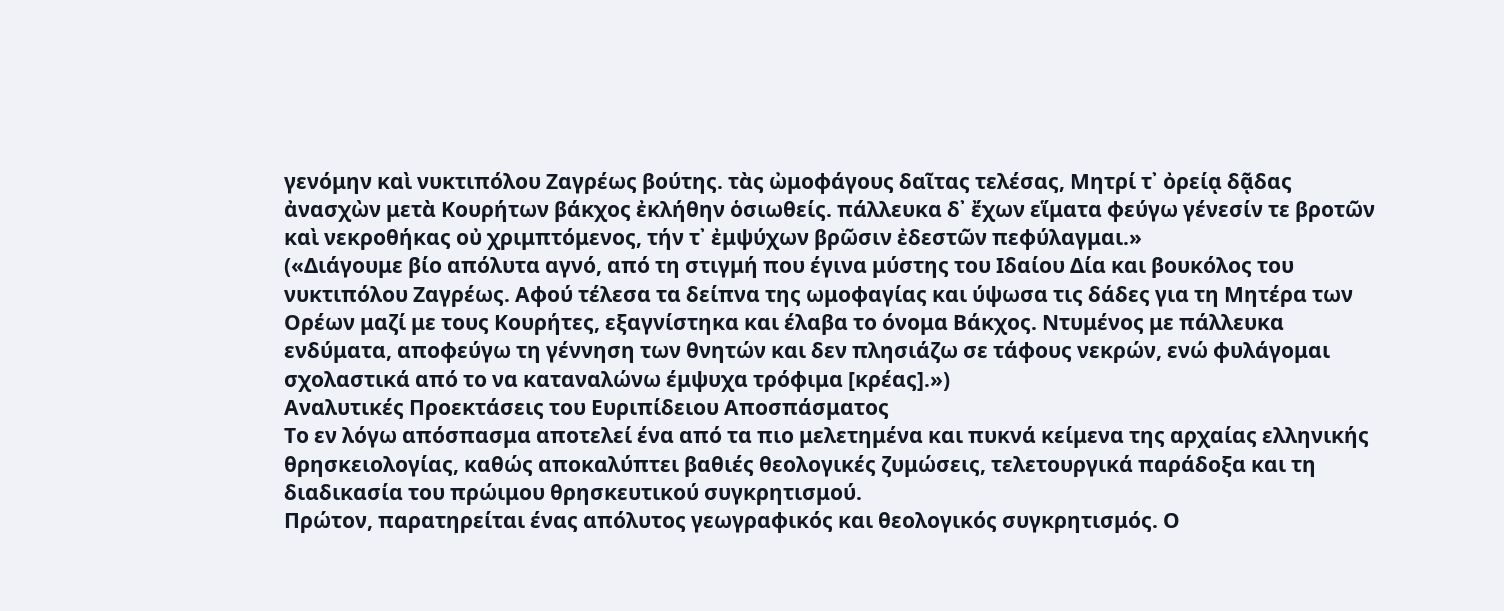γενόμην καὶ νυκτιπόλου Ζαγρέως βούτης. τὰς ὠμοφάγους δαῖτας τελέσας, Μητρί τ᾿ ὀρείᾳ δᾷδας ἀνασχὼν μετὰ Κουρήτων βάκχος ἐκλήθην ὁσιωθείς. πάλλευκα δ᾿ ἔχων εἵματα φεύγω γένεσίν τε βροτῶν καὶ νεκροθήκας οὐ χριμπτόμενος, τήν τ᾿ ἐμψύχων βρῶσιν ἐδεστῶν πεφύλαγμαι.»
(«Διάγουμε βίο απόλυτα αγνό, από τη στιγμή που έγινα μύστης του Ιδαίου Δία και βουκόλος του νυκτιπόλου Ζαγρέως. Αφού τέλεσα τα δείπνα της ωμοφαγίας και ύψωσα τις δάδες για τη Μητέρα των Ορέων μαζί με τους Κουρήτες, εξαγνίστηκα και έλαβα το όνομα Βάκχος. Ντυμένος με πάλλευκα ενδύματα, αποφεύγω τη γέννηση των θνητών και δεν πλησιάζω σε τάφους νεκρών, ενώ φυλάγομαι σχολαστικά από το να καταναλώνω έμψυχα τρόφιμα [κρέας].»)
Αναλυτικές Προεκτάσεις του Ευριπίδειου Αποσπάσματος
Το εν λόγω απόσπασμα αποτελεί ένα από τα πιο μελετημένα και πυκνά κείμενα της αρχαίας ελληνικής θρησκειολογίας, καθώς αποκαλύπτει βαθιές θεολογικές ζυμώσεις, τελετουργικά παράδοξα και τη διαδικασία του πρώιμου θρησκευτικού συγκρητισμού.
Πρώτον, παρατηρείται ένας απόλυτος γεωγραφικός και θεολογικός συγκρητισμός. Ο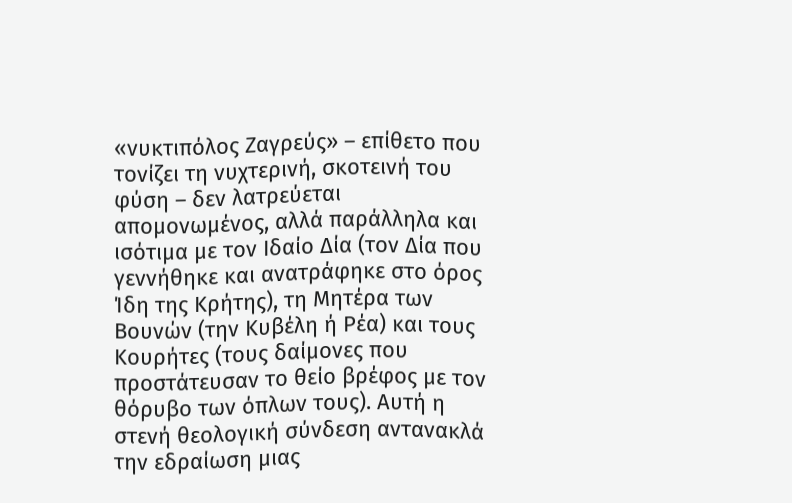«νυκτιπόλος Ζαγρεύς» – επίθετο που τονίζει τη νυχτερινή, σκοτεινή του φύση – δεν λατρεύεται απομονωμένος, αλλά παράλληλα και ισότιμα με τον Ιδαίο Δία (τον Δία που γεννήθηκε και ανατράφηκε στο όρος Ίδη της Κρήτης), τη Μητέρα των Βουνών (την Κυβέλη ή Ρέα) και τους Κουρήτες (τους δαίμονες που προστάτευσαν το θείο βρέφος με τον θόρυβο των όπλων τους). Αυτή η στενή θεολογική σύνδεση αντανακλά την εδραίωση μιας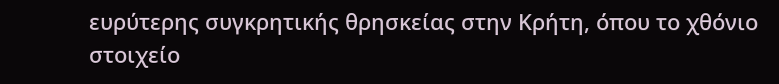ευρύτερης συγκρητικής θρησκείας στην Κρήτη, όπου το χθόνιο στοιχείο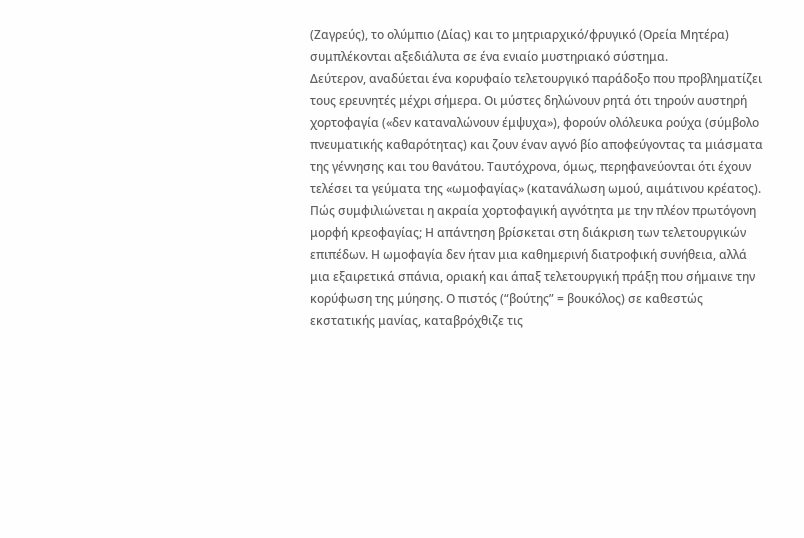(Ζαγρεύς), το ολύμπιο (Δίας) και το μητριαρχικό/φρυγικό (Ορεία Μητέρα) συμπλέκονται αξεδιάλυτα σε ένα ενιαίο μυστηριακό σύστημα.
Δεύτερον, αναδύεται ένα κορυφαίο τελετουργικό παράδοξο που προβληματίζει τους ερευνητές μέχρι σήμερα. Οι μύστες δηλώνουν ρητά ότι τηρούν αυστηρή χορτοφαγία («δεν καταναλώνουν έμψυχα»), φορούν ολόλευκα ρούχα (σύμβολο πνευματικής καθαρότητας) και ζουν έναν αγνό βίο αποφεύγοντας τα μιάσματα της γέννησης και του θανάτου. Ταυτόχρονα, όμως, περηφανεύονται ότι έχουν τελέσει τα γεύματα της «ωμοφαγίας» (κατανάλωση ωμού, αιμάτινου κρέατος).
Πώς συμφιλιώνεται η ακραία χορτοφαγική αγνότητα με την πλέον πρωτόγονη μορφή κρεοφαγίας; Η απάντηση βρίσκεται στη διάκριση των τελετουργικών επιπέδων. Η ωμοφαγία δεν ήταν μια καθημερινή διατροφική συνήθεια, αλλά μια εξαιρετικά σπάνια, οριακή και άπαξ τελετουργική πράξη που σήμαινε την κορύφωση της μύησης. Ο πιστός (“βούτης” = βουκόλος) σε καθεστώς εκστατικής μανίας, καταβρόχθιζε τις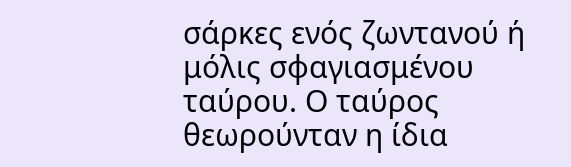σάρκες ενός ζωντανού ή μόλις σφαγιασμένου ταύρου. Ο ταύρος θεωρούνταν η ίδια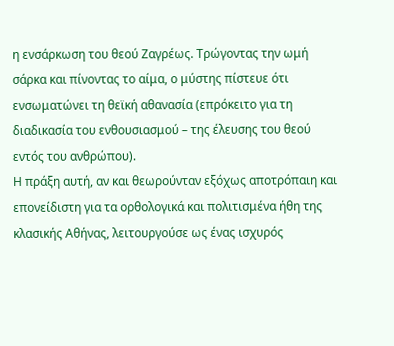η ενσάρκωση του θεού Ζαγρέως. Τρώγοντας την ωμή σάρκα και πίνοντας το αίμα, ο μύστης πίστευε ότι ενσωματώνει τη θεϊκή αθανασία (επρόκειτο για τη διαδικασία του ενθουσιασμού – της έλευσης του θεού εντός του ανθρώπου).
Η πράξη αυτή, αν και θεωρούνταν εξόχως αποτρόπαιη και επονείδιστη για τα ορθολογικά και πολιτισμένα ήθη της κλασικής Αθήνας, λειτουργούσε ως ένας ισχυρός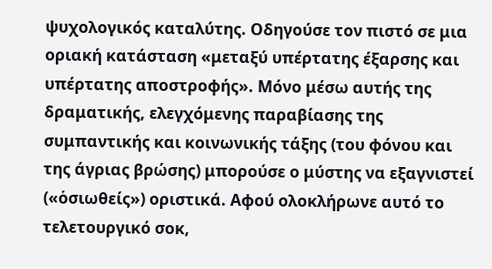ψυχολογικός καταλύτης. Οδηγούσε τον πιστό σε μια οριακή κατάσταση «μεταξύ υπέρτατης έξαρσης και υπέρτατης αποστροφής». Μόνο μέσω αυτής της δραματικής, ελεγχόμενης παραβίασης της συμπαντικής και κοινωνικής τάξης (του φόνου και της άγριας βρώσης) μπορούσε ο μύστης να εξαγνιστεί («ὁσιωθείς») οριστικά. Αφού ολοκλήρωνε αυτό το τελετουργικό σοκ,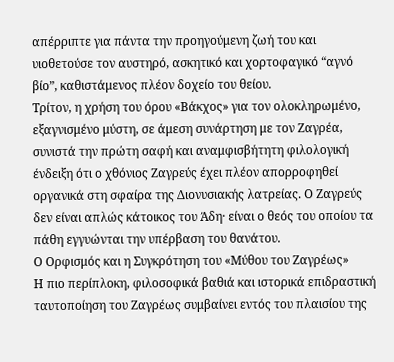απέρριπτε για πάντα την προηγούμενη ζωή του και υιοθετούσε τον αυστηρό, ασκητικό και χορτοφαγικό “αγνό βίο”, καθιστάμενος πλέον δοχείο του θείου.
Τρίτον, η χρήση του όρου «Βάκχος» για τον ολοκληρωμένο, εξαγνισμένο μύστη, σε άμεση συνάρτηση με τον Ζαγρέα, συνιστά την πρώτη σαφή και αναμφισβήτητη φιλολογική ένδειξη ότι ο χθόνιος Ζαγρεύς έχει πλέον απορροφηθεί οργανικά στη σφαίρα της Διονυσιακής λατρείας. Ο Ζαγρεύς δεν είναι απλώς κάτοικος του Άδη· είναι ο θεός του οποίου τα πάθη εγγυώνται την υπέρβαση του θανάτου.
Ο Ορφισμός και η Συγκρότηση του «Μύθου του Ζαγρέως»
Η πιο περίπλοκη, φιλοσοφικά βαθιά και ιστορικά επιδραστική ταυτοποίηση του Ζαγρέως συμβαίνει εντός του πλαισίου της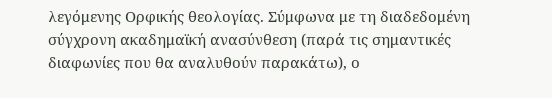λεγόμενης Ορφικής θεολογίας. Σύμφωνα με τη διαδεδομένη σύγχρονη ακαδημαϊκή ανασύνθεση (παρά τις σημαντικές διαφωνίες που θα αναλυθούν παρακάτω), ο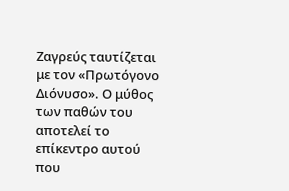Ζαγρεύς ταυτίζεται με τον «Πρωτόγονο Διόνυσο». Ο μύθος των παθών του αποτελεί το επίκεντρο αυτού που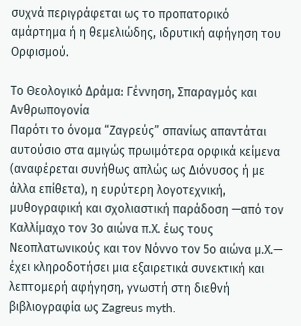συχνά περιγράφεται ως το προπατορικό αμάρτημα ή η θεμελιώδης, ιδρυτική αφήγηση του Ορφισμού.

Το Θεολογικό Δράμα: Γέννηση, Σπαραγμός και Ανθρωπογονία
Παρότι το όνομα “Ζαγρεύς” σπανίως απαντάται αυτούσιο στα αμιγώς πρωιμότερα ορφικά κείμενα (αναφέρεται συνήθως απλώς ως Διόνυσος ή με άλλα επίθετα), η ευρύτερη λογοτεχνική, μυθογραφική και σχολιαστική παράδοση —από τον Καλλίμαχο τον 3ο αιώνα π.Χ. έως τους Νεοπλατωνικούς και τον Νόννο τον 5ο αιώνα μ.Χ.— έχει κληροδοτήσει μια εξαιρετικά συνεκτική και λεπτομερή αφήγηση, γνωστή στη διεθνή βιβλιογραφία ως Zagreus myth.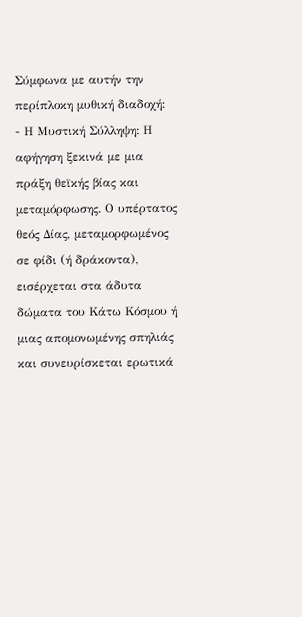Σύμφωνα με αυτήν την περίπλοκη μυθική διαδοχή:
- Η Μυστική Σύλληψη: Η αφήγηση ξεκινά με μια πράξη θεϊκής βίας και μεταμόρφωσης. Ο υπέρτατος θεός Δίας, μεταμορφωμένος σε φίδι (ή δράκοντα), εισέρχεται στα άδυτα δώματα του Κάτω Κόσμου ή μιας απομονωμένης σπηλιάς και συνευρίσκεται ερωτικά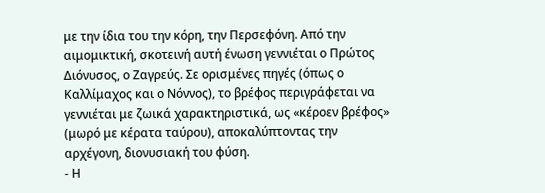με την ίδια του την κόρη, την Περσεφόνη. Από την αιμομικτική, σκοτεινή αυτή ένωση γεννιέται ο Πρώτος Διόνυσος, ο Ζαγρεύς. Σε ορισμένες πηγές (όπως ο Καλλίμαχος και ο Νόννος), το βρέφος περιγράφεται να γεννιέται με ζωικά χαρακτηριστικά, ως «κέροεν βρέφος» (μωρό με κέρατα ταύρου), αποκαλύπτοντας την αρχέγονη, διονυσιακή του φύση.
- Η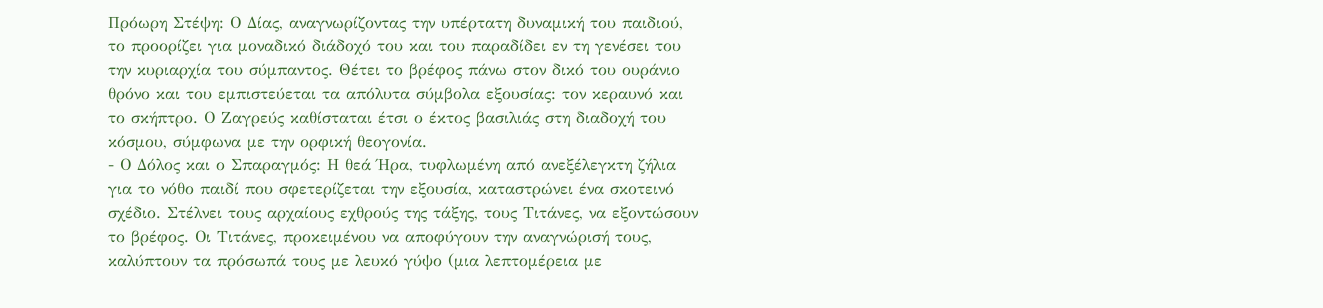Πρόωρη Στέψη: Ο Δίας, αναγνωρίζοντας την υπέρτατη δυναμική του παιδιού, το προορίζει για μοναδικό διάδοχό του και του παραδίδει εν τη γενέσει του την κυριαρχία του σύμπαντος. Θέτει το βρέφος πάνω στον δικό του ουράνιο θρόνο και του εμπιστεύεται τα απόλυτα σύμβολα εξουσίας: τον κεραυνό και το σκήπτρο. Ο Ζαγρεύς καθίσταται έτσι ο έκτος βασιλιάς στη διαδοχή του κόσμου, σύμφωνα με την ορφική θεογονία.
- Ο Δόλος και ο Σπαραγμός: Η θεά Ήρα, τυφλωμένη από ανεξέλεγκτη ζήλια για το νόθο παιδί που σφετερίζεται την εξουσία, καταστρώνει ένα σκοτεινό σχέδιο. Στέλνει τους αρχαίους εχθρούς της τάξης, τους Τιτάνες, να εξοντώσουν το βρέφος. Οι Τιτάνες, προκειμένου να αποφύγουν την αναγνώρισή τους, καλύπτουν τα πρόσωπά τους με λευκό γύψο (μια λεπτομέρεια με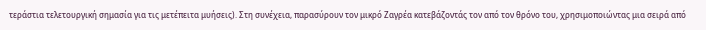τεράστια τελετουργική σημασία για τις μετέπειτα μυήσεις). Στη συνέχεια, παρασύρουν τον μικρό Ζαγρέα κατεβάζοντάς τον από τον θρόνο του, χρησιμοποιώντας μια σειρά από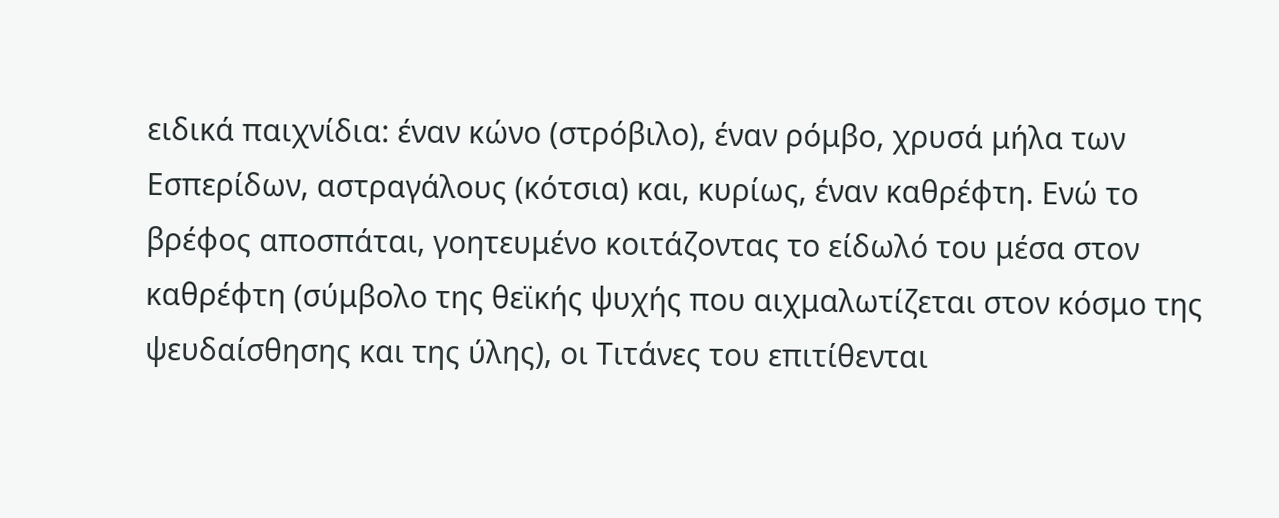ειδικά παιχνίδια: έναν κώνο (στρόβιλο), έναν ρόμβο, χρυσά μήλα των Εσπερίδων, αστραγάλους (κότσια) και, κυρίως, έναν καθρέφτη. Ενώ το βρέφος αποσπάται, γοητευμένο κοιτάζοντας το είδωλό του μέσα στον καθρέφτη (σύμβολο της θεϊκής ψυχής που αιχμαλωτίζεται στον κόσμο της ψευδαίσθησης και της ύλης), οι Τιτάνες του επιτίθενται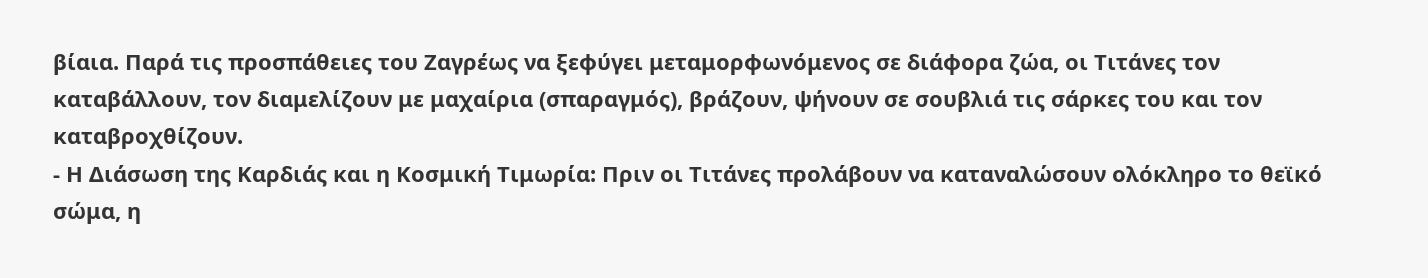βίαια. Παρά τις προσπάθειες του Ζαγρέως να ξεφύγει μεταμορφωνόμενος σε διάφορα ζώα, οι Τιτάνες τον καταβάλλουν, τον διαμελίζουν με μαχαίρια (σπαραγμός), βράζουν, ψήνουν σε σουβλιά τις σάρκες του και τον καταβροχθίζουν.
- Η Διάσωση της Καρδιάς και η Κοσμική Τιμωρία: Πριν οι Τιτάνες προλάβουν να καταναλώσουν ολόκληρο το θεϊκό σώμα, η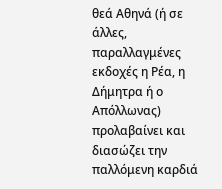θεά Αθηνά (ή σε άλλες, παραλλαγμένες εκδοχές η Ρέα, η Δήμητρα ή ο Απόλλωνας) προλαβαίνει και διασώζει την παλλόμενη καρδιά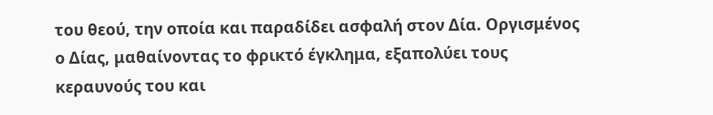του θεού, την οποία και παραδίδει ασφαλή στον Δία. Οργισμένος ο Δίας, μαθαίνοντας το φρικτό έγκλημα, εξαπολύει τους κεραυνούς του και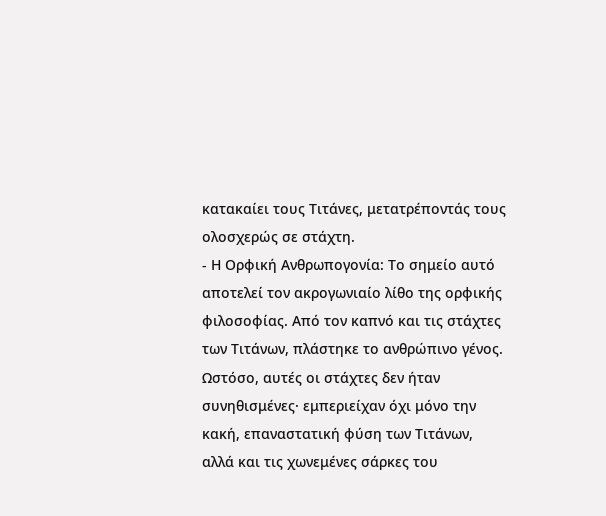κατακαίει τους Τιτάνες, μετατρέποντάς τους ολοσχερώς σε στάχτη.
- Η Ορφική Ανθρωπογονία: Το σημείο αυτό αποτελεί τον ακρογωνιαίο λίθο της ορφικής φιλοσοφίας. Από τον καπνό και τις στάχτες των Τιτάνων, πλάστηκε το ανθρώπινο γένος. Ωστόσο, αυτές οι στάχτες δεν ήταν συνηθισμένες· εμπεριείχαν όχι μόνο την κακή, επαναστατική φύση των Τιτάνων, αλλά και τις χωνεμένες σάρκες του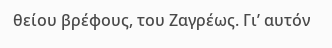θείου βρέφους, του Ζαγρέως. Γι’ αυτόν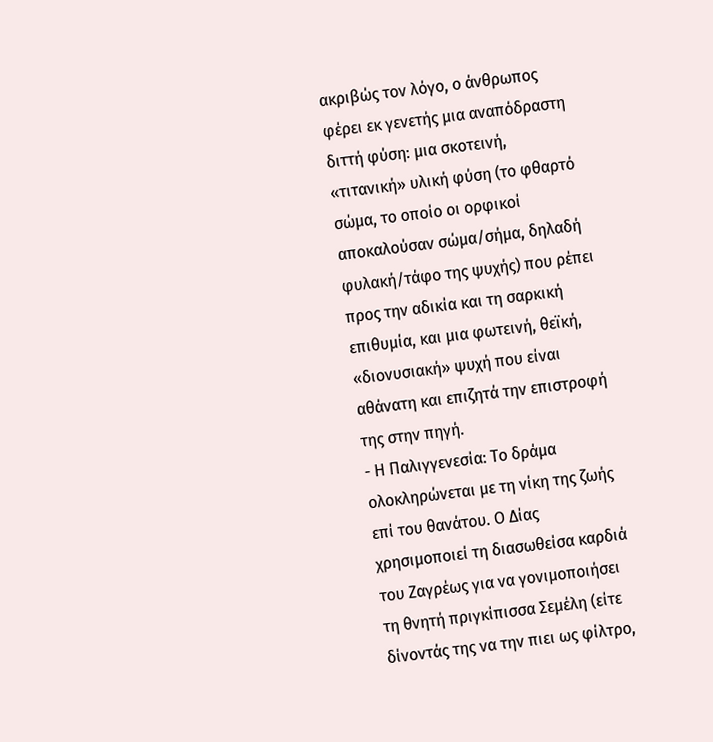ακριβώς τον λόγο, ο άνθρωπος φέρει εκ γενετής μια αναπόδραστη διττή φύση: μια σκοτεινή, «τιτανική» υλική φύση (το φθαρτό σώμα, το οποίο οι ορφικοί αποκαλούσαν σώμα/σήμα, δηλαδή φυλακή/τάφο της ψυχής) που ρέπει προς την αδικία και τη σαρκική επιθυμία, και μια φωτεινή, θεϊκή, «διονυσιακή» ψυχή που είναι αθάνατη και επιζητά την επιστροφή της στην πηγή.
- Η Παλιγγενεσία: Το δράμα ολοκληρώνεται με τη νίκη της ζωής επί του θανάτου. Ο Δίας χρησιμοποιεί τη διασωθείσα καρδιά του Ζαγρέως για να γονιμοποιήσει τη θνητή πριγκίπισσα Σεμέλη (είτε δίνοντάς της να την πιει ως φίλτρο,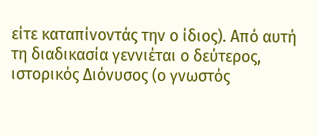είτε καταπίνοντάς την ο ίδιος). Από αυτή τη διαδικασία γεννιέται ο δεύτερος, ιστορικός Διόνυσος (ο γνωστός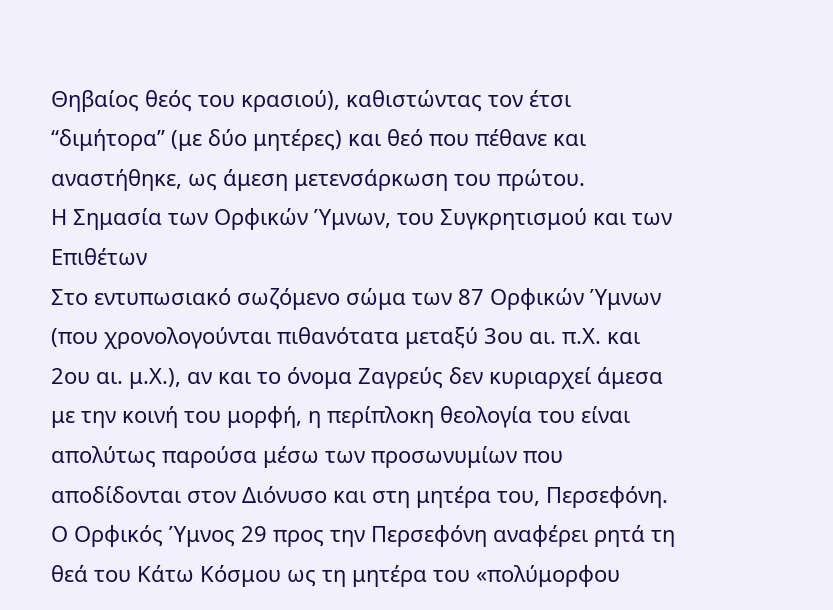Θηβαίος θεός του κρασιού), καθιστώντας τον έτσι “διμήτορα” (με δύο μητέρες) και θεό που πέθανε και αναστήθηκε, ως άμεση μετενσάρκωση του πρώτου.
Η Σημασία των Ορφικών Ύμνων, του Συγκρητισμού και των Επιθέτων
Στο εντυπωσιακό σωζόμενο σώμα των 87 Ορφικών Ύμνων (που χρονολογούνται πιθανότατα μεταξύ 3ου αι. π.Χ. και 2ου αι. μ.Χ.), αν και το όνομα Ζαγρεύς δεν κυριαρχεί άμεσα με την κοινή του μορφή, η περίπλοκη θεολογία του είναι απολύτως παρούσα μέσω των προσωνυμίων που αποδίδονται στον Διόνυσο και στη μητέρα του, Περσεφόνη.
Ο Ορφικός Ύμνος 29 προς την Περσεφόνη αναφέρει ρητά τη θεά του Κάτω Κόσμου ως τη μητέρα του «πολύμορφου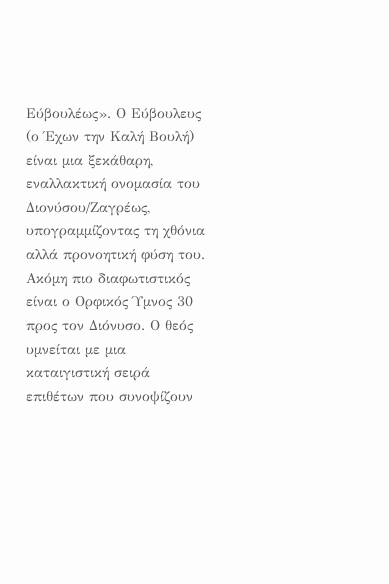Εύβουλέως». Ο Εύβουλευς (ο Έχων την Καλή Βουλή) είναι μια ξεκάθαρη, εναλλακτική ονομασία του Διονύσου/Ζαγρέως, υπογραμμίζοντας τη χθόνια αλλά προνοητική φύση του.
Ακόμη πιο διαφωτιστικός είναι ο Ορφικός Ύμνος 30 προς τον Διόνυσο. Ο θεός υμνείται με μια καταιγιστική σειρά επιθέτων που συνοψίζουν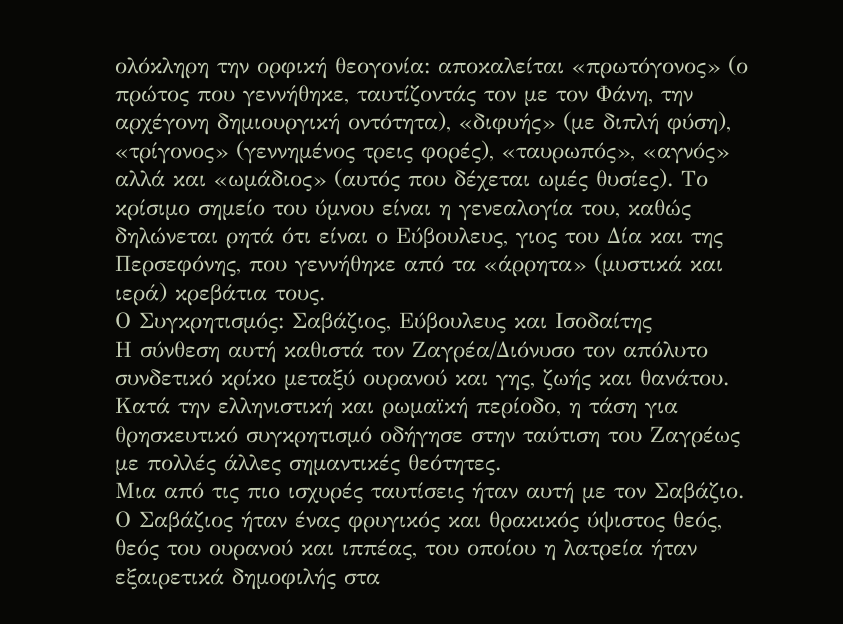ολόκληρη την ορφική θεογονία: αποκαλείται «πρωτόγονος» (ο πρώτος που γεννήθηκε, ταυτίζοντάς τον με τον Φάνη, την αρχέγονη δημιουργική οντότητα), «διφυής» (με διπλή φύση), «τρίγονος» (γεννημένος τρεις φορές), «ταυρωπός», «αγνός» αλλά και «ωμάδιος» (αυτός που δέχεται ωμές θυσίες). Το κρίσιμο σημείο του ύμνου είναι η γενεαλογία του, καθώς δηλώνεται ρητά ότι είναι ο Εύβουλευς, γιος του Δία και της Περσεφόνης, που γεννήθηκε από τα «άρρητα» (μυστικά και ιερά) κρεβάτια τους.
Ο Συγκρητισμός: Σαβάζιος, Εύβουλευς και Ισοδαίτης
Η σύνθεση αυτή καθιστά τον Ζαγρέα/Διόνυσο τον απόλυτο συνδετικό κρίκο μεταξύ ουρανού και γης, ζωής και θανάτου. Κατά την ελληνιστική και ρωμαϊκή περίοδο, η τάση για θρησκευτικό συγκρητισμό οδήγησε στην ταύτιση του Ζαγρέως με πολλές άλλες σημαντικές θεότητες.
Μια από τις πιο ισχυρές ταυτίσεις ήταν αυτή με τον Σαβάζιο. Ο Σαβάζιος ήταν ένας φρυγικός και θρακικός ύψιστος θεός, θεός του ουρανού και ιππέας, του οποίου η λατρεία ήταν εξαιρετικά δημοφιλής στα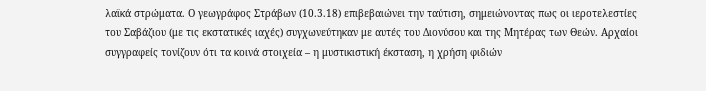λαϊκά στρώματα. Ο γεωγράφος Στράβων (10.3.18) επιβεβαιώνει την ταύτιση, σημειώνοντας πως οι ιεροτελεστίες του Σαβάζιου (με τις εκστατικές ιαχές) συγχωνεύτηκαν με αυτές του Διονύσου και της Μητέρας των Θεών. Αρχαίοι συγγραφείς τονίζουν ότι τα κοινά στοιχεία – η μυστικιστική έκσταση, η χρήση φιδιών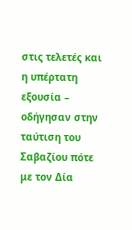στις τελετές και η υπέρτατη εξουσία – οδήγησαν στην ταύτιση του Σαβαζίου πότε με τον Δία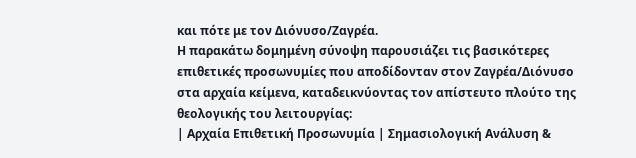και πότε με τον Διόνυσο/Ζαγρέα.
Η παρακάτω δομημένη σύνοψη παρουσιάζει τις βασικότερες επιθετικές προσωνυμίες που αποδίδονταν στον Ζαγρέα/Διόνυσο στα αρχαία κείμενα, καταδεικνύοντας τον απίστευτο πλούτο της θεολογικής του λειτουργίας:
| Αρχαία Επιθετική Προσωνυμία | Σημασιολογική Ανάλυση &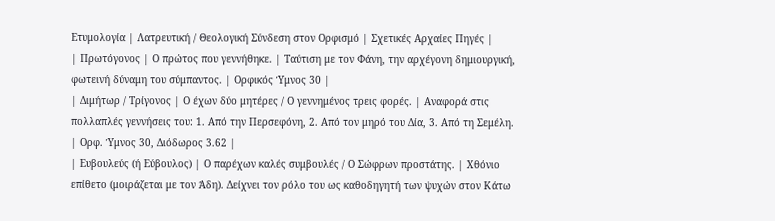Ετυμολογία | Λατρευτική / Θεολογική Σύνδεση στον Ορφισμό | Σχετικές Αρχαίες Πηγές |
| Πρωτόγονος | Ο πρώτος που γεννήθηκε. | Ταύτιση με τον Φάνη, την αρχέγονη δημιουργική, φωτεινή δύναμη του σύμπαντος. | Ορφικός Ύμνος 30 |
| Διμήτωρ / Τρίγονος | Ο έχων δύο μητέρες / Ο γεννημένος τρεις φορές. | Αναφορά στις πολλαπλές γεννήσεις του: 1. Από την Περσεφόνη, 2. Από τον μηρό του Δία, 3. Από τη Σεμέλη. | Ορφ. Ύμνος 30, Διόδωρος 3.62 |
| Ευβουλεύς (ή Εύβουλος) | Ο παρέχων καλές συμβουλές / Ο Σώφρων προστάτης. | Χθόνιο επίθετο (μοιράζεται με τον Άδη). Δείχνει τον ρόλο του ως καθοδηγητή των ψυχών στον Κάτω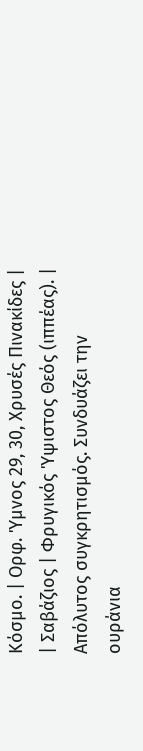Κόσμο. | Ορφ. Ύμνος 29, 30, Χρυσές Πινακίδες |
| Σαβάζιος | Φρυγικός Ύψιστος Θεός (ιππέας). | Απόλυτος συγκρητισμός. Συνδυάζει την ουράνια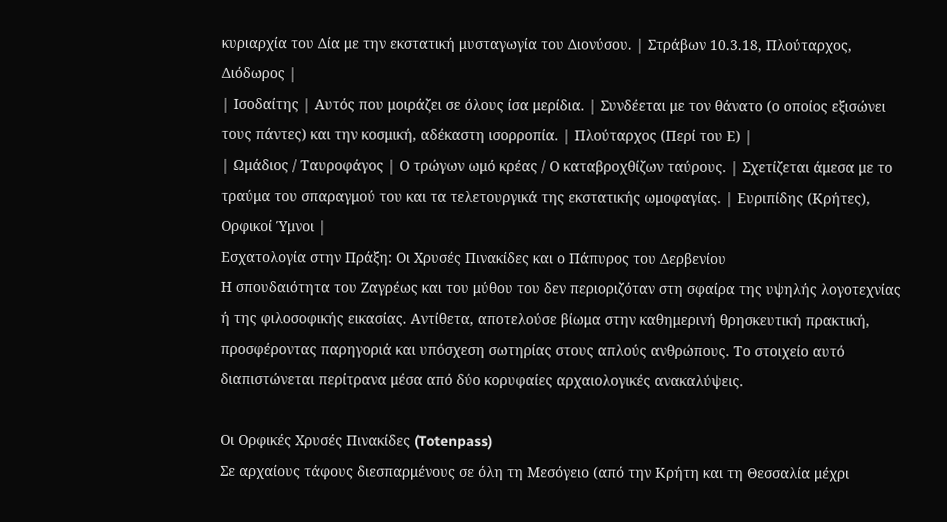κυριαρχία του Δία με την εκστατική μυσταγωγία του Διονύσου. | Στράβων 10.3.18, Πλούταρχος, Διόδωρος |
| Ισοδαίτης | Αυτός που μοιράζει σε όλους ίσα μερίδια. | Συνδέεται με τον θάνατο (ο οποίος εξισώνει τους πάντες) και την κοσμική, αδέκαστη ισορροπία. | Πλούταρχος (Περί του Ε) |
| Ωμάδιος / Ταυροφάγος | Ο τρώγων ωμό κρέας / Ο καταβροχθίζων ταύρους. | Σχετίζεται άμεσα με το τραύμα του σπαραγμού του και τα τελετουργικά της εκστατικής ωμοφαγίας. | Ευριπίδης (Κρήτες), Ορφικοί Ύμνοι |
Εσχατολογία στην Πράξη: Οι Χρυσές Πινακίδες και ο Πάπυρος του Δερβενίου
Η σπουδαιότητα του Ζαγρέως και του μύθου του δεν περιοριζόταν στη σφαίρα της υψηλής λογοτεχνίας ή της φιλοσοφικής εικασίας. Αντίθετα, αποτελούσε βίωμα στην καθημερινή θρησκευτική πρακτική, προσφέροντας παρηγοριά και υπόσχεση σωτηρίας στους απλούς ανθρώπους. Το στοιχείο αυτό διαπιστώνεται περίτρανα μέσα από δύο κορυφαίες αρχαιολογικές ανακαλύψεις.

Οι Ορφικές Χρυσές Πινακίδες (Totenpass)
Σε αρχαίους τάφους διεσπαρμένους σε όλη τη Μεσόγειο (από την Κρήτη και τη Θεσσαλία μέχρι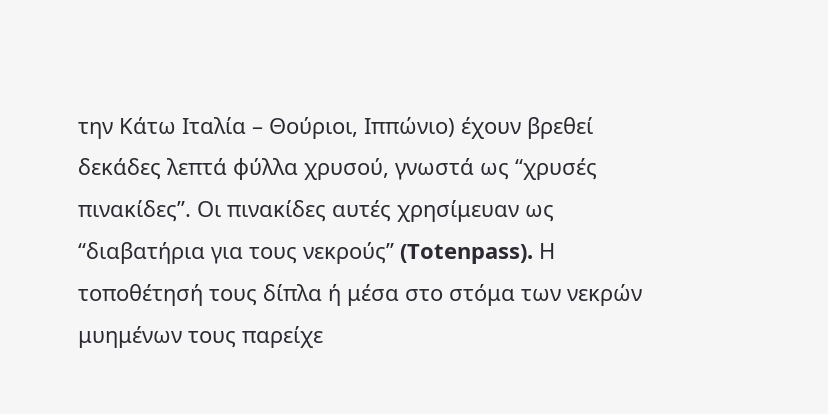την Κάτω Ιταλία – Θούριοι, Ιππώνιο) έχουν βρεθεί δεκάδες λεπτά φύλλα χρυσού, γνωστά ως “χρυσές πινακίδες”. Οι πινακίδες αυτές χρησίμευαν ως “διαβατήρια για τους νεκρούς” (Totenpass). Η τοποθέτησή τους δίπλα ή μέσα στο στόμα των νεκρών μυημένων τους παρείχε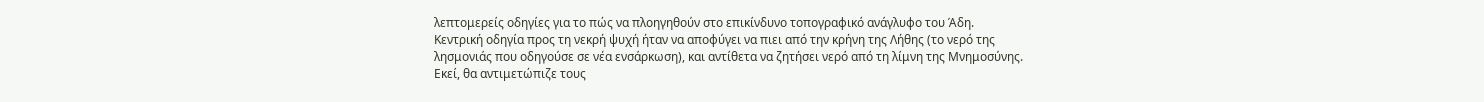λεπτομερείς οδηγίες για το πώς να πλοηγηθούν στο επικίνδυνο τοπογραφικό ανάγλυφο του Άδη.
Κεντρική οδηγία προς τη νεκρή ψυχή ήταν να αποφύγει να πιει από την κρήνη της Λήθης (το νερό της λησμονιάς που οδηγούσε σε νέα ενσάρκωση), και αντίθετα να ζητήσει νερό από τη λίμνη της Μνημοσύνης. Εκεί, θα αντιμετώπιζε τους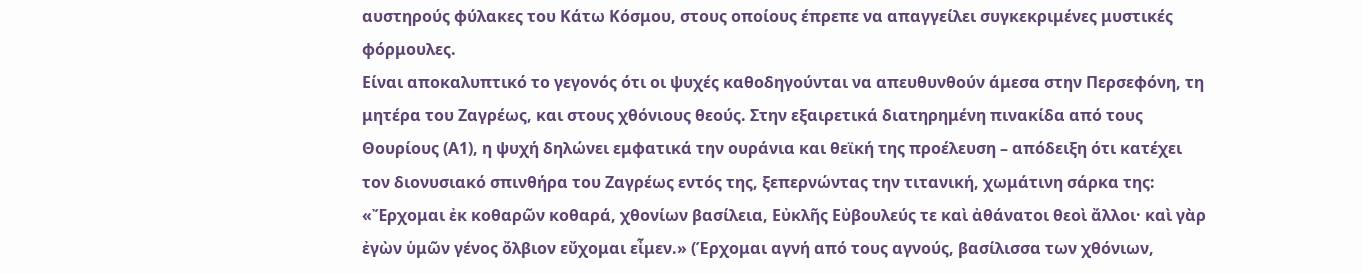αυστηρούς φύλακες του Κάτω Κόσμου, στους οποίους έπρεπε να απαγγείλει συγκεκριμένες μυστικές φόρμουλες.
Είναι αποκαλυπτικό το γεγονός ότι οι ψυχές καθοδηγούνται να απευθυνθούν άμεσα στην Περσεφόνη, τη μητέρα του Ζαγρέως, και στους χθόνιους θεούς. Στην εξαιρετικά διατηρημένη πινακίδα από τους Θουρίους (Α1), η ψυχή δηλώνει εμφατικά την ουράνια και θεϊκή της προέλευση – απόδειξη ότι κατέχει τον διονυσιακό σπινθήρα του Ζαγρέως εντός της, ξεπερνώντας την τιτανική, χωμάτινη σάρκα της:
«Ἔρχομαι ἐκ κοθαρῶν κοθαρά, χθονίων βασίλεια, Εὐκλῆς Εὐβουλεύς τε καὶ ἀθάνατοι θεοὶ ἄλλοι· καὶ γὰρ ἐγὼν ὑμῶν γένος ὄλβιον εὔχομαι εἶμεν.» (Έρχομαι αγνή από τους αγνούς, βασίλισσα των χθόνιων,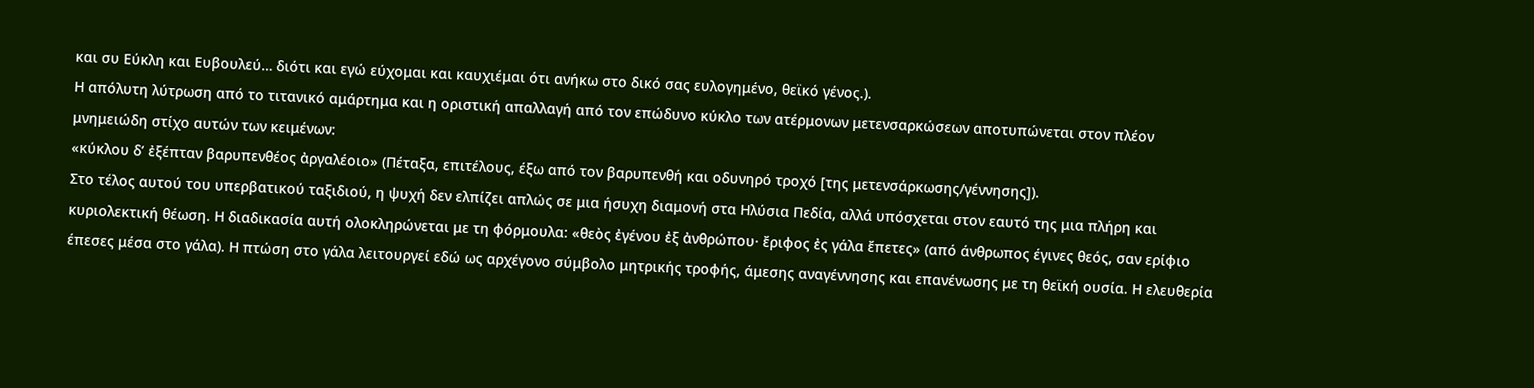και συ Εύκλη και Ευβουλεύ… διότι και εγώ εύχομαι και καυχιέμαι ότι ανήκω στο δικό σας ευλογημένο, θεϊκό γένος.).
Η απόλυτη λύτρωση από το τιτανικό αμάρτημα και η οριστική απαλλαγή από τον επώδυνο κύκλο των ατέρμονων μετενσαρκώσεων αποτυπώνεται στον πλέον μνημειώδη στίχο αυτών των κειμένων:
«κύκλου δ’ ἐξέπταν βαρυπενθέος ἀργαλέοιο» (Πέταξα, επιτέλους, έξω από τον βαρυπενθή και οδυνηρό τροχό [της μετενσάρκωσης/γέννησης]).
Στο τέλος αυτού του υπερβατικού ταξιδιού, η ψυχή δεν ελπίζει απλώς σε μια ήσυχη διαμονή στα Ηλύσια Πεδία, αλλά υπόσχεται στον εαυτό της μια πλήρη και κυριολεκτική θέωση. Η διαδικασία αυτή ολοκληρώνεται με τη φόρμουλα: «θεὸς ἐγένου ἐξ ἀνθρώπου· ἔριφος ἐς γάλα ἔπετες» (από άνθρωπος έγινες θεός, σαν ερίφιο έπεσες μέσα στο γάλα). Η πτώση στο γάλα λειτουργεί εδώ ως αρχέγονο σύμβολο μητρικής τροφής, άμεσης αναγέννησης και επανένωσης με τη θεϊκή ουσία. Η ελευθερία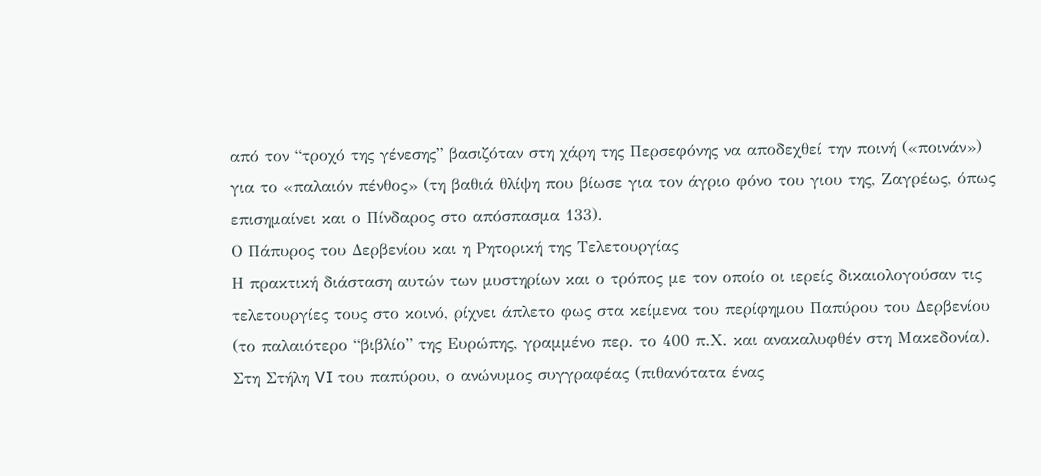από τον “τροχό της γένεσης” βασιζόταν στη χάρη της Περσεφόνης να αποδεχθεί την ποινή («ποινάν») για το «παλαιόν πένθος» (τη βαθιά θλίψη που βίωσε για τον άγριο φόνο του γιου της, Ζαγρέως, όπως επισημαίνει και ο Πίνδαρος στο απόσπασμα 133).
Ο Πάπυρος του Δερβενίου και η Ρητορική της Τελετουργίας
Η πρακτική διάσταση αυτών των μυστηρίων και ο τρόπος με τον οποίο οι ιερείς δικαιολογούσαν τις τελετουργίες τους στο κοινό, ρίχνει άπλετο φως στα κείμενα του περίφημου Παπύρου του Δερβενίου (το παλαιότερο “βιβλίο” της Ευρώπης, γραμμένο περ. το 400 π.Χ. και ανακαλυφθέν στη Μακεδονία).
Στη Στήλη VI του παπύρου, ο ανώνυμος συγγραφέας (πιθανότατα ένας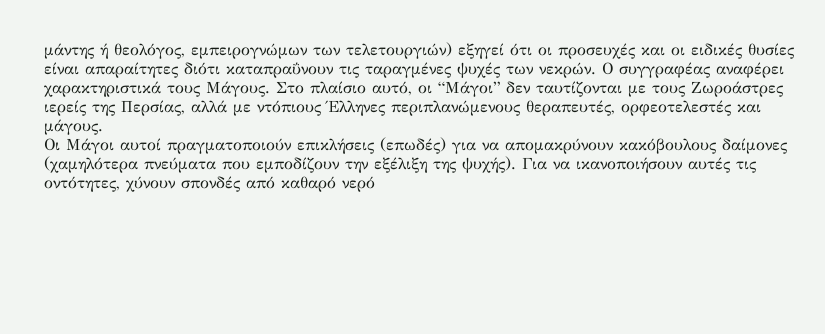μάντης ή θεολόγος, εμπειρογνώμων των τελετουργιών) εξηγεί ότι οι προσευχές και οι ειδικές θυσίες είναι απαραίτητες διότι καταπραΰνουν τις ταραγμένες ψυχές των νεκρών. Ο συγγραφέας αναφέρει χαρακτηριστικά τους Μάγους. Στο πλαίσιο αυτό, οι “Μάγοι” δεν ταυτίζονται με τους Ζωροάστρες ιερείς της Περσίας, αλλά με ντόπιους Έλληνες περιπλανώμενους θεραπευτές, ορφεοτελεστές και μάγους.
Οι Μάγοι αυτοί πραγματοποιούν επικλήσεις (επωδές) για να απομακρύνουν κακόβουλους δαίμονες (χαμηλότερα πνεύματα που εμποδίζουν την εξέλιξη της ψυχής). Για να ικανοποιήσουν αυτές τις οντότητες, χύνουν σπονδές από καθαρό νερό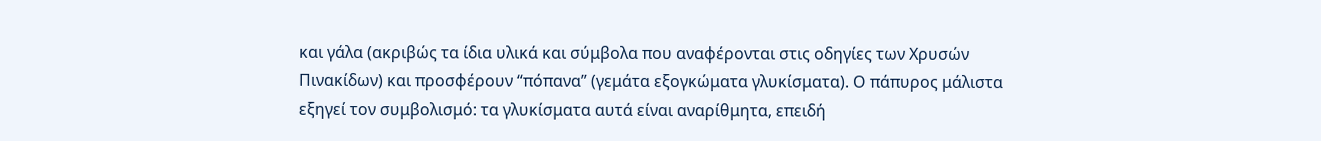και γάλα (ακριβώς τα ίδια υλικά και σύμβολα που αναφέρονται στις οδηγίες των Χρυσών Πινακίδων) και προσφέρουν “πόπανα” (γεμάτα εξογκώματα γλυκίσματα). Ο πάπυρος μάλιστα εξηγεί τον συμβολισμό: τα γλυκίσματα αυτά είναι αναρίθμητα, επειδή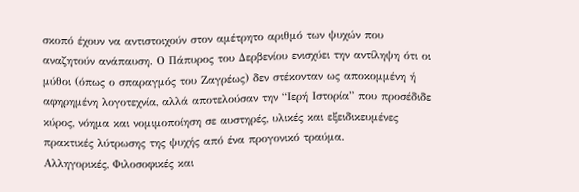σκοπό έχουν να αντιστοιχούν στον αμέτρητο αριθμό των ψυχών που αναζητούν ανάπαυση. Ο Πάπυρος του Δερβενίου ενισχύει την αντίληψη ότι οι μύθοι (όπως ο σπαραγμός του Ζαγρέως) δεν στέκονταν ως αποκομμένη ή αφηρημένη λογοτεχνία, αλλά αποτελούσαν την “Ιερή Ιστορία” που προσέδιδε κύρος, νόημα και νομιμοποίηση σε αυστηρές, υλικές και εξειδικευμένες πρακτικές λύτρωσης της ψυχής από ένα προγονικό τραύμα.
Αλληγορικές, Φιλοσοφικές και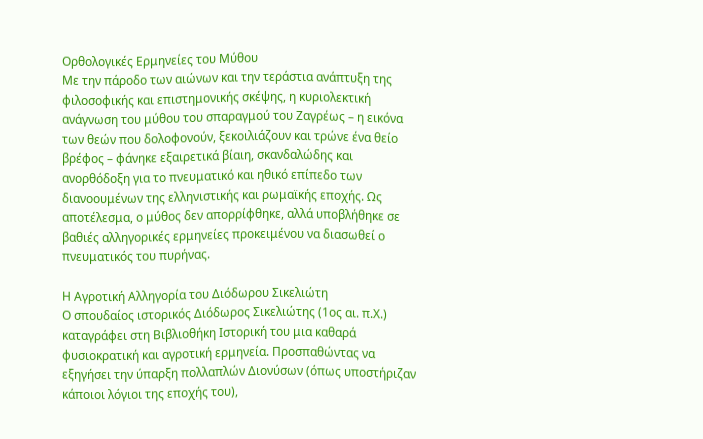Ορθολογικές Ερμηνείες του Μύθου
Με την πάροδο των αιώνων και την τεράστια ανάπτυξη της φιλοσοφικής και επιστημονικής σκέψης, η κυριολεκτική ανάγνωση του μύθου του σπαραγμού του Ζαγρέως – η εικόνα των θεών που δολοφονούν, ξεκοιλιάζουν και τρώνε ένα θείο βρέφος – φάνηκε εξαιρετικά βίαιη, σκανδαλώδης και ανορθόδοξη για το πνευματικό και ηθικό επίπεδο των διανοουμένων της ελληνιστικής και ρωμαϊκής εποχής. Ως αποτέλεσμα, ο μύθος δεν απορρίφθηκε, αλλά υποβλήθηκε σε βαθιές αλληγορικές ερμηνείες προκειμένου να διασωθεί ο πνευματικός του πυρήνας.

Η Αγροτική Αλληγορία του Διόδωρου Σικελιώτη
Ο σπουδαίος ιστορικός Διόδωρος Σικελιώτης (1ος αι. π.Χ.) καταγράφει στη Βιβλιοθήκη Ιστορική του μια καθαρά φυσιοκρατική και αγροτική ερμηνεία. Προσπαθώντας να εξηγήσει την ύπαρξη πολλαπλών Διονύσων (όπως υποστήριζαν κάποιοι λόγιοι της εποχής του),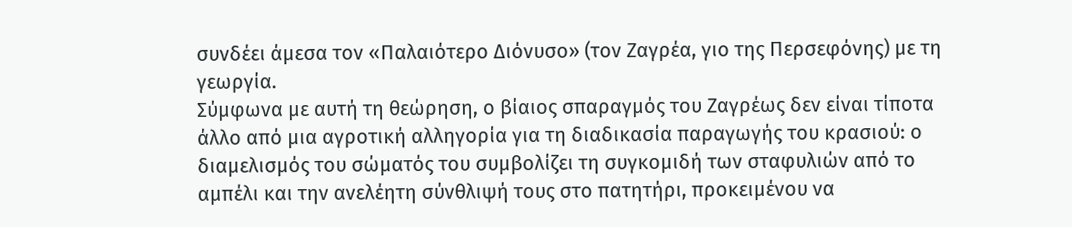συνδέει άμεσα τον «Παλαιότερο Διόνυσο» (τον Ζαγρέα, γιο της Περσεφόνης) με τη γεωργία.
Σύμφωνα με αυτή τη θεώρηση, ο βίαιος σπαραγμός του Ζαγρέως δεν είναι τίποτα άλλο από μια αγροτική αλληγορία για τη διαδικασία παραγωγής του κρασιού: ο διαμελισμός του σώματός του συμβολίζει τη συγκομιδή των σταφυλιών από το αμπέλι και την ανελέητη σύνθλιψή τους στο πατητήρι, προκειμένου να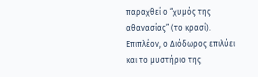παραχθεί ο “χυμός της αθανασίας” (το κρασί). Επιπλέον, ο Διόδωρος επιλύει και το μυστήριο της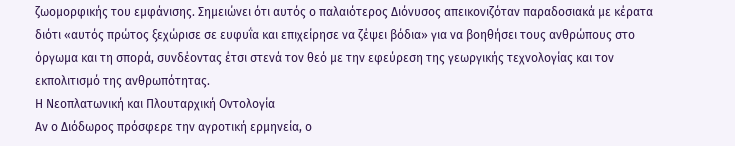ζωομορφικής του εμφάνισης. Σημειώνει ότι αυτός ο παλαιότερος Διόνυσος απεικονιζόταν παραδοσιακά με κέρατα διότι «αυτός πρώτος ξεχώρισε σε ευφυΐα και επιχείρησε να ζέψει βόδια» για να βοηθήσει τους ανθρώπους στο όργωμα και τη σπορά, συνδέοντας έτσι στενά τον θεό με την εφεύρεση της γεωργικής τεχνολογίας και τον εκπολιτισμό της ανθρωπότητας.
Η Νεοπλατωνική και Πλουταρχική Οντολογία
Αν ο Διόδωρος πρόσφερε την αγροτική ερμηνεία, ο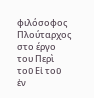φιλόσοφος Πλούταρχος στο έργο του Περὶ τοῦ Εἰ τοῦ ἐν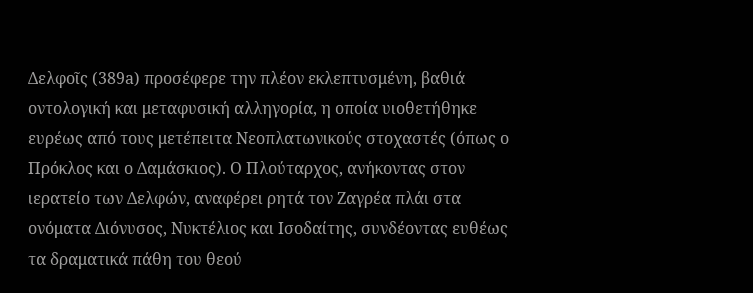Δελφοῖς (389a) προσέφερε την πλέον εκλεπτυσμένη, βαθιά οντολογική και μεταφυσική αλληγορία, η οποία υιοθετήθηκε ευρέως από τους μετέπειτα Νεοπλατωνικούς στοχαστές (όπως ο Πρόκλος και ο Δαμάσκιος). Ο Πλούταρχος, ανήκοντας στον ιερατείο των Δελφών, αναφέρει ρητά τον Ζαγρέα πλάι στα ονόματα Διόνυσος, Νυκτέλιος και Ισοδαίτης, συνδέοντας ευθέως τα δραματικά πάθη του θεού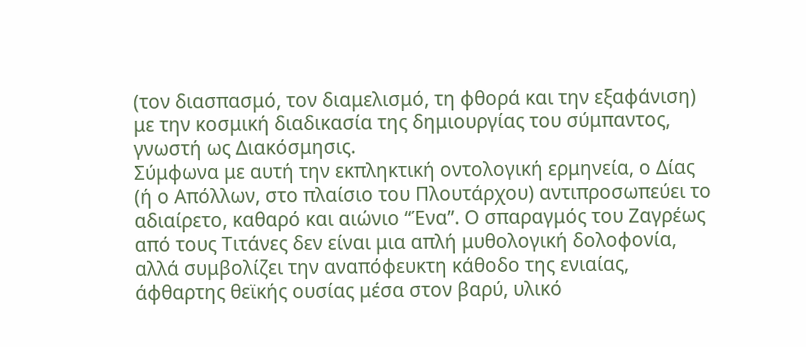(τον διασπασμό, τον διαμελισμό, τη φθορά και την εξαφάνιση) με την κοσμική διαδικασία της δημιουργίας του σύμπαντος, γνωστή ως Διακόσμησις.
Σύμφωνα με αυτή την εκπληκτική οντολογική ερμηνεία, ο Δίας (ή ο Απόλλων, στο πλαίσιο του Πλουτάρχου) αντιπροσωπεύει το αδιαίρετο, καθαρό και αιώνιο “Ένα”. Ο σπαραγμός του Ζαγρέως από τους Τιτάνες δεν είναι μια απλή μυθολογική δολοφονία, αλλά συμβολίζει την αναπόφευκτη κάθοδο της ενιαίας, άφθαρτης θεϊκής ουσίας μέσα στον βαρύ, υλικό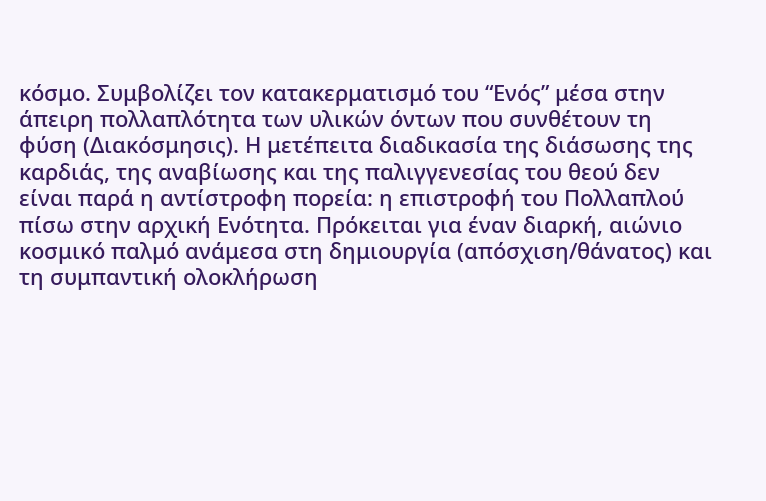κόσμο. Συμβολίζει τον κατακερματισμό του “Ενός” μέσα στην άπειρη πολλαπλότητα των υλικών όντων που συνθέτουν τη φύση (Διακόσμησις). Η μετέπειτα διαδικασία της διάσωσης της καρδιάς, της αναβίωσης και της παλιγγενεσίας του θεού δεν είναι παρά η αντίστροφη πορεία: η επιστροφή του Πολλαπλού πίσω στην αρχική Ενότητα. Πρόκειται για έναν διαρκή, αιώνιο κοσμικό παλμό ανάμεσα στη δημιουργία (απόσχιση/θάνατος) και τη συμπαντική ολοκλήρωση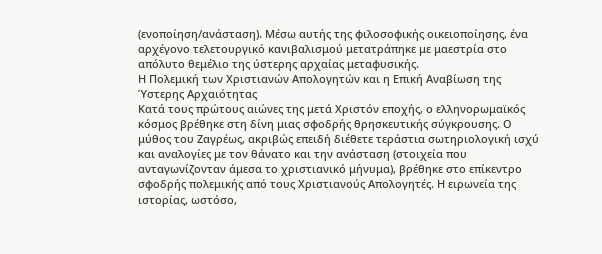(ενοποίηση/ανάσταση). Μέσω αυτής της φιλοσοφικής οικειοποίησης, ένα αρχέγονο τελετουργικό κανιβαλισμού μετατράπηκε με μαεστρία στο απόλυτο θεμέλιο της ύστερης αρχαίας μεταφυσικής.
Η Πολεμική των Χριστιανών Απολογητών και η Επική Αναβίωση της Ύστερης Αρχαιότητας
Κατά τους πρώτους αιώνες της μετά Χριστόν εποχής, ο ελληνορωμαϊκός κόσμος βρέθηκε στη δίνη μιας σφοδρής θρησκευτικής σύγκρουσης. Ο μύθος του Ζαγρέως, ακριβώς επειδή διέθετε τεράστια σωτηριολογική ισχύ και αναλογίες με τον θάνατο και την ανάσταση (στοιχεία που ανταγωνίζονταν άμεσα το χριστιανικό μήνυμα), βρέθηκε στο επίκεντρο σφοδρής πολεμικής από τους Χριστιανούς Απολογητές. Η ειρωνεία της ιστορίας, ωστόσο,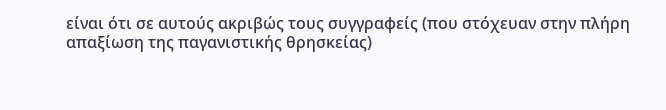είναι ότι σε αυτούς ακριβώς τους συγγραφείς (που στόχευαν στην πλήρη απαξίωση της παγανιστικής θρησκείας)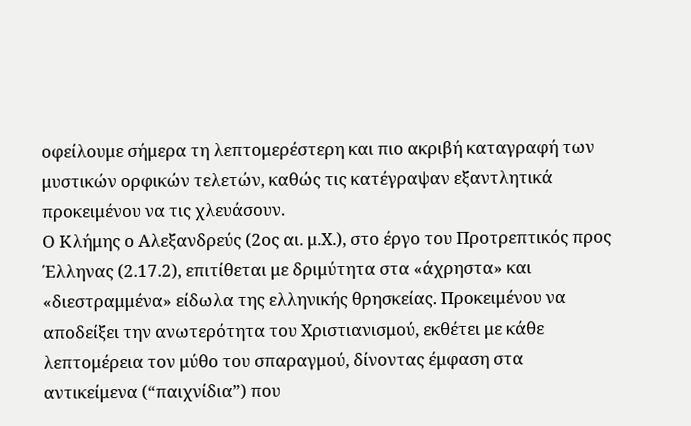οφείλουμε σήμερα τη λεπτομερέστερη και πιο ακριβή καταγραφή των μυστικών ορφικών τελετών, καθώς τις κατέγραψαν εξαντλητικά προκειμένου να τις χλευάσουν.
Ο Κλήμης ο Αλεξανδρεύς (2ος αι. μ.Χ.), στο έργο του Προτρεπτικός προς Έλληνας (2.17.2), επιτίθεται με δριμύτητα στα «άχρηστα» και «διεστραμμένα» είδωλα της ελληνικής θρησκείας. Προκειμένου να αποδείξει την ανωτερότητα του Χριστιανισμού, εκθέτει με κάθε λεπτομέρεια τον μύθο του σπαραγμού, δίνοντας έμφαση στα αντικείμενα (“παιχνίδια”) που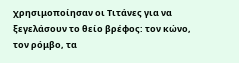χρησιμοποίησαν οι Τιτάνες για να ξεγελάσουν το θείο βρέφος: τον κώνο, τον ρόμβο, τα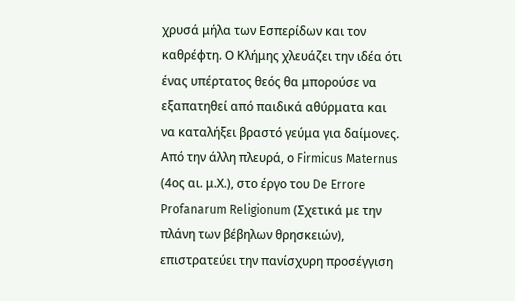χρυσά μήλα των Εσπερίδων και τον καθρέφτη. Ο Κλήμης χλευάζει την ιδέα ότι ένας υπέρτατος θεός θα μπορούσε να εξαπατηθεί από παιδικά αθύρματα και να καταλήξει βραστό γεύμα για δαίμονες.
Από την άλλη πλευρά, ο Firmicus Maternus (4ος αι. μ.Χ.), στο έργο του De Errore Profanarum Religionum (Σχετικά με την πλάνη των βέβηλων θρησκειών), επιστρατεύει την πανίσχυρη προσέγγιση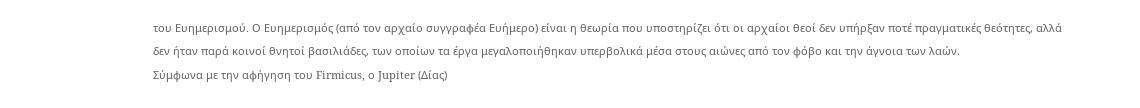του Ευημερισμού. Ο Ευημερισμός (από τον αρχαίο συγγραφέα Ευήμερο) είναι η θεωρία που υποστηρίζει ότι οι αρχαίοι θεοί δεν υπήρξαν ποτέ πραγματικές θεότητες, αλλά δεν ήταν παρά κοινοί θνητοί βασιλιάδες, των οποίων τα έργα μεγαλοποιήθηκαν υπερβολικά μέσα στους αιώνες από τον φόβο και την άγνοια των λαών.
Σύμφωνα με την αφήγηση του Firmicus, ο Jupiter (Δίας)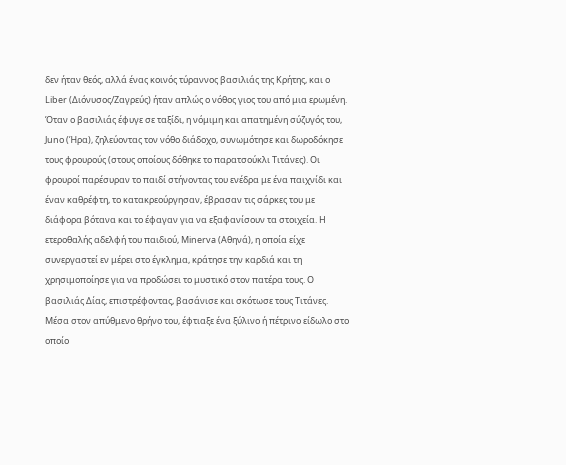δεν ήταν θεός, αλλά ένας κοινός τύραννος βασιλιάς της Κρήτης, και ο Liber (Διόνυσος/Ζαγρεύς) ήταν απλώς ο νόθος γιος του από μια ερωμένη. Όταν ο βασιλιάς έφυγε σε ταξίδι, η νόμιμη και απατημένη σύζυγός του, Juno (Ήρα), ζηλεύοντας τον νόθο διάδοχο, συνωμότησε και δωροδόκησε τους φρουρούς (στους οποίους δόθηκε το παρατσούκλι Τιτάνες). Οι φρουροί παρέσυραν το παιδί στήνοντας του ενέδρα με ένα παιχνίδι και έναν καθρέφτη, το κατακρεούργησαν, έβρασαν τις σάρκες του με διάφορα βότανα και το έφαγαν για να εξαφανίσουν τα στοιχεία. Η ετεροθαλής αδελφή του παιδιού, Minerva (Αθηνά), η οποία είχε συνεργαστεί εν μέρει στο έγκλημα, κράτησε την καρδιά και τη χρησιμοποίησε για να προδώσει το μυστικό στον πατέρα τους. Ο βασιλιάς Δίας, επιστρέφοντας, βασάνισε και σκότωσε τους Τιτάνες. Μέσα στον απύθμενο θρήνο του, έφτιαξε ένα ξύλινο ή πέτρινο είδωλο στο οποίο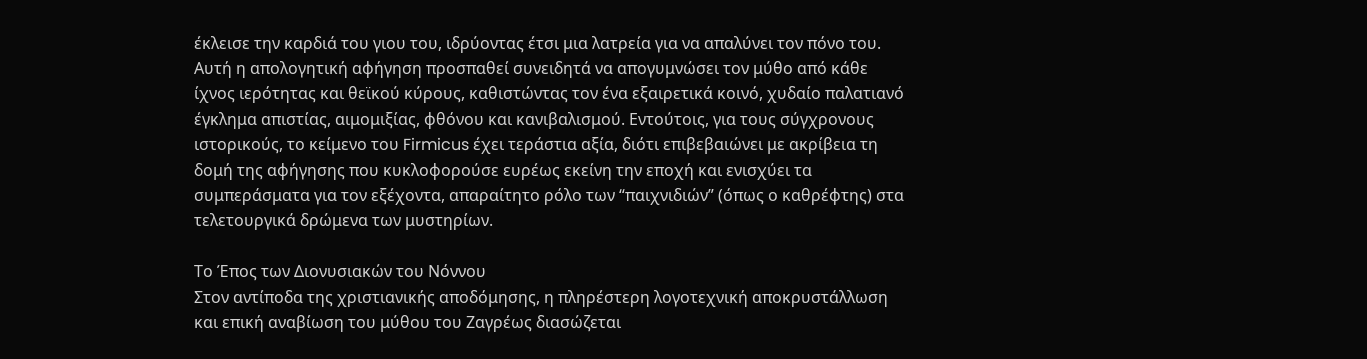έκλεισε την καρδιά του γιου του, ιδρύοντας έτσι μια λατρεία για να απαλύνει τον πόνο του.
Αυτή η απολογητική αφήγηση προσπαθεί συνειδητά να απογυμνώσει τον μύθο από κάθε ίχνος ιερότητας και θεϊκού κύρους, καθιστώντας τον ένα εξαιρετικά κοινό, χυδαίο παλατιανό έγκλημα απιστίας, αιμομιξίας, φθόνου και κανιβαλισμού. Εντούτοις, για τους σύγχρονους ιστορικούς, το κείμενο του Firmicus έχει τεράστια αξία, διότι επιβεβαιώνει με ακρίβεια τη δομή της αφήγησης που κυκλοφορούσε ευρέως εκείνη την εποχή και ενισχύει τα συμπεράσματα για τον εξέχοντα, απαραίτητο ρόλο των “παιχνιδιών” (όπως ο καθρέφτης) στα τελετουργικά δρώμενα των μυστηρίων.

Το Έπος των Διονυσιακών του Νόννου
Στον αντίποδα της χριστιανικής αποδόμησης, η πληρέστερη λογοτεχνική αποκρυστάλλωση και επική αναβίωση του μύθου του Ζαγρέως διασώζεται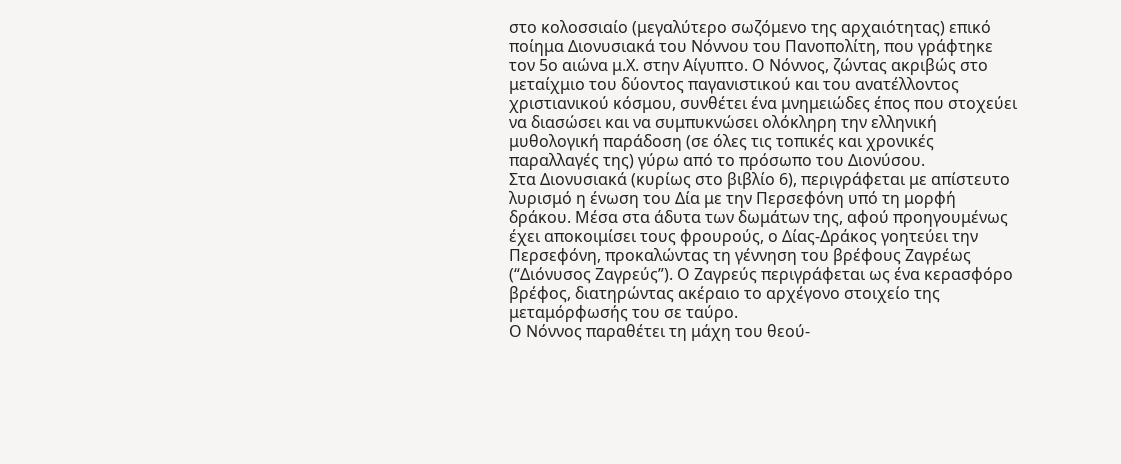στο κολοσσιαίο (μεγαλύτερο σωζόμενο της αρχαιότητας) επικό ποίημα Διονυσιακά του Νόννου του Πανοπολίτη, που γράφτηκε τον 5ο αιώνα μ.Χ. στην Αίγυπτο. Ο Νόννος, ζώντας ακριβώς στο μεταίχμιο του δύοντος παγανιστικού και του ανατέλλοντος χριστιανικού κόσμου, συνθέτει ένα μνημειώδες έπος που στοχεύει να διασώσει και να συμπυκνώσει ολόκληρη την ελληνική μυθολογική παράδοση (σε όλες τις τοπικές και χρονικές παραλλαγές της) γύρω από το πρόσωπο του Διονύσου.
Στα Διονυσιακά (κυρίως στο βιβλίο 6), περιγράφεται με απίστευτο λυρισμό η ένωση του Δία με την Περσεφόνη υπό τη μορφή δράκου. Μέσα στα άδυτα των δωμάτων της, αφού προηγουμένως έχει αποκοιμίσει τους φρουρούς, ο Δίας-Δράκος γοητεύει την Περσεφόνη, προκαλώντας τη γέννηση του βρέφους Ζαγρέως (“Διόνυσος Ζαγρεύς”). Ο Ζαγρεύς περιγράφεται ως ένα κερασφόρο βρέφος, διατηρώντας ακέραιο το αρχέγονο στοιχείο της μεταμόρφωσής του σε ταύρο.
Ο Νόννος παραθέτει τη μάχη του θεού-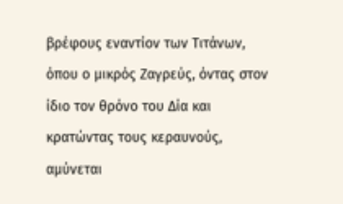βρέφους εναντίον των Τιτάνων, όπου ο μικρός Ζαγρεύς, όντας στον ίδιο τον θρόνο του Δία και κρατώντας τους κεραυνούς, αμύνεται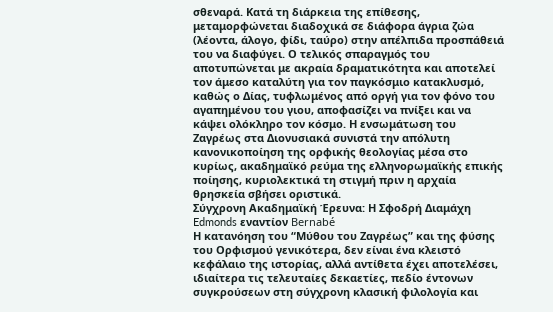σθεναρά. Κατά τη διάρκεια της επίθεσης, μεταμορφώνεται διαδοχικά σε διάφορα άγρια ζώα (λέοντα, άλογο, φίδι, ταύρο) στην απέλπιδα προσπάθειά του να διαφύγει. Ο τελικός σπαραγμός του αποτυπώνεται με ακραία δραματικότητα και αποτελεί τον άμεσο καταλύτη για τον παγκόσμιο κατακλυσμό, καθώς ο Δίας, τυφλωμένος από οργή για τον φόνο του αγαπημένου του γιου, αποφασίζει να πνίξει και να κάψει ολόκληρο τον κόσμο. Η ενσωμάτωση του Ζαγρέως στα Διονυσιακά συνιστά την απόλυτη κανονικοποίηση της ορφικής θεολογίας μέσα στο κυρίως, ακαδημαϊκό ρεύμα της ελληνορωμαϊκής επικής ποίησης, κυριολεκτικά τη στιγμή πριν η αρχαία θρησκεία σβήσει οριστικά.
Σύγχρονη Ακαδημαϊκή Έρευνα: Η Σφοδρή Διαμάχη Edmonds εναντίον Bernabé
Η κατανόηση του “Μύθου του Ζαγρέως” και της φύσης του Ορφισμού γενικότερα, δεν είναι ένα κλειστό κεφάλαιο της ιστορίας, αλλά αντίθετα έχει αποτελέσει, ιδιαίτερα τις τελευταίες δεκαετίες, πεδίο έντονων συγκρούσεων στη σύγχρονη κλασική φιλολογία και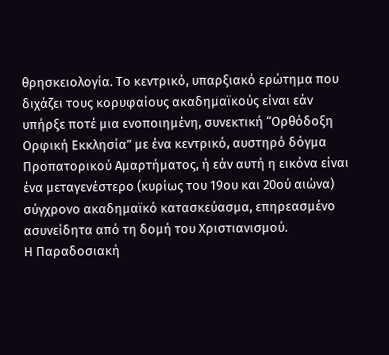θρησκειολογία. Το κεντρικό, υπαρξιακό ερώτημα που διχάζει τους κορυφαίους ακαδημαϊκούς είναι εάν υπήρξε ποτέ μια ενοποιημένη, συνεκτική “Ορθόδοξη Ορφική Εκκλησία” με ένα κεντρικό, αυστηρό δόγμα Προπατορικού Αμαρτήματος, ή εάν αυτή η εικόνα είναι ένα μεταγενέστερο (κυρίως του 19ου και 20ού αιώνα) σύγχρονο ακαδημαϊκό κατασκεύασμα, επηρεασμένο ασυνείδητα από τη δομή του Χριστιανισμού.
Η Παραδοσιακή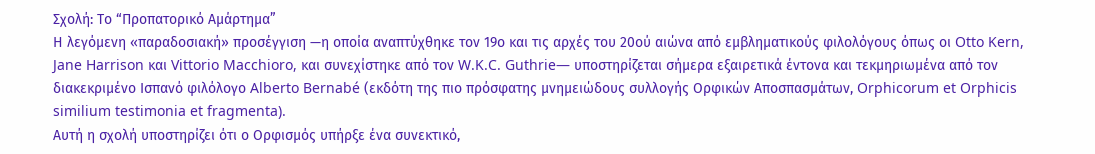Σχολή: Το “Προπατορικό Αμάρτημα”
Η λεγόμενη «παραδοσιακή» προσέγγιση —η οποία αναπτύχθηκε τον 19ο και τις αρχές του 20ού αιώνα από εμβληματικούς φιλολόγους όπως οι Otto Kern, Jane Harrison και Vittorio Macchioro, και συνεχίστηκε από τον W.K.C. Guthrie— υποστηρίζεται σήμερα εξαιρετικά έντονα και τεκμηριωμένα από τον διακεκριμένο Ισπανό φιλόλογο Alberto Bernabé (εκδότη της πιο πρόσφατης μνημειώδους συλλογής Ορφικών Αποσπασμάτων, Orphicorum et Orphicis similium testimonia et fragmenta).
Αυτή η σχολή υποστηρίζει ότι ο Ορφισμός υπήρξε ένα συνεκτικό,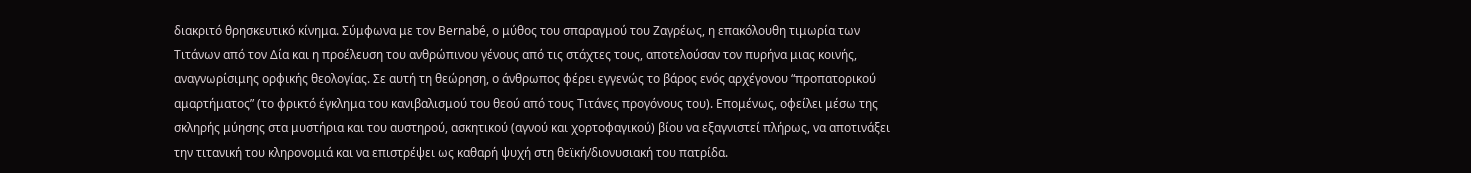διακριτό θρησκευτικό κίνημα. Σύμφωνα με τον Bernabé, ο μύθος του σπαραγμού του Ζαγρέως, η επακόλουθη τιμωρία των Τιτάνων από τον Δία και η προέλευση του ανθρώπινου γένους από τις στάχτες τους, αποτελούσαν τον πυρήνα μιας κοινής, αναγνωρίσιμης ορφικής θεολογίας. Σε αυτή τη θεώρηση, ο άνθρωπος φέρει εγγενώς το βάρος ενός αρχέγονου “προπατορικού αμαρτήματος” (το φρικτό έγκλημα του κανιβαλισμού του θεού από τους Τιτάνες προγόνους του). Επομένως, οφείλει μέσω της σκληρής μύησης στα μυστήρια και του αυστηρού, ασκητικού (αγνού και χορτοφαγικού) βίου να εξαγνιστεί πλήρως, να αποτινάξει την τιτανική του κληρονομιά και να επιστρέψει ως καθαρή ψυχή στη θεϊκή/διονυσιακή του πατρίδα.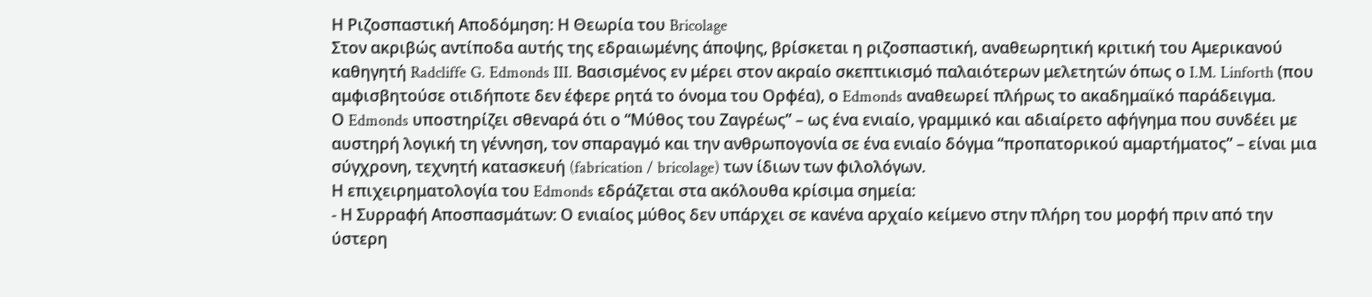Η Ριζοσπαστική Αποδόμηση: Η Θεωρία του Bricolage
Στον ακριβώς αντίποδα αυτής της εδραιωμένης άποψης, βρίσκεται η ριζοσπαστική, αναθεωρητική κριτική του Αμερικανού καθηγητή Radcliffe G. Edmonds III. Βασισμένος εν μέρει στον ακραίο σκεπτικισμό παλαιότερων μελετητών όπως ο I.M. Linforth (που αμφισβητούσε οτιδήποτε δεν έφερε ρητά το όνομα του Ορφέα), ο Edmonds αναθεωρεί πλήρως το ακαδημαϊκό παράδειγμα.
Ο Edmonds υποστηρίζει σθεναρά ότι ο “Μύθος του Ζαγρέως” – ως ένα ενιαίο, γραμμικό και αδιαίρετο αφήγημα που συνδέει με αυστηρή λογική τη γέννηση, τον σπαραγμό και την ανθρωπογονία σε ένα ενιαίο δόγμα “προπατορικού αμαρτήματος” – είναι μια σύγχρονη, τεχνητή κατασκευή (fabrication / bricolage) των ίδιων των φιλολόγων.
Η επιχειρηματολογία του Edmonds εδράζεται στα ακόλουθα κρίσιμα σημεία:
- Η Συρραφή Αποσπασμάτων: Ο ενιαίος μύθος δεν υπάρχει σε κανένα αρχαίο κείμενο στην πλήρη του μορφή πριν από την ύστερη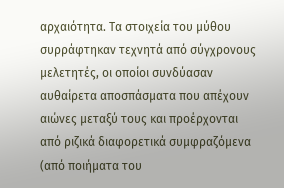αρχαιότητα. Τα στοιχεία του μύθου συρράφτηκαν τεχνητά από σύγχρονους μελετητές, οι οποίοι συνδύασαν αυθαίρετα αποσπάσματα που απέχουν αιώνες μεταξύ τους και προέρχονται από ριζικά διαφορετικά συμφραζόμενα (από ποιήματα του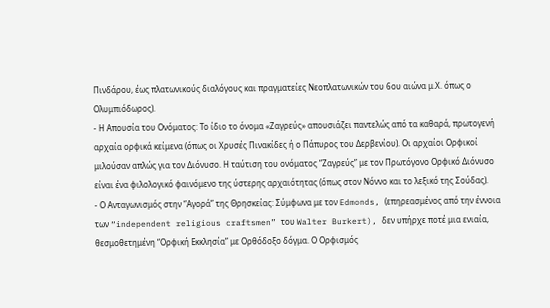Πινδάρου, έως πλατωνικούς διαλόγους και πραγματείες Νεοπλατωνικών του 6ου αιώνα μ.Χ. όπως ο Ολυμπιόδωρος).
- Η Απουσία του Ονόματος: Το ίδιο το όνομα «Ζαγρεύς» απουσιάζει παντελώς από τα καθαρά, πρωτογενή αρχαία ορφικά κείμενα (όπως οι Χρυσές Πινακίδες ή ο Πάπυρος του Δερβενίου). Οι αρχαίοι Ορφικοί μιλούσαν απλώς για τον Διόνυσο. Η ταύτιση του ονόματος “Ζαγρεύς” με τον Πρωτόγονο Ορφικό Διόνυσο είναι ένα φιλολογικό φαινόμενο της ύστερης αρχαιότητας (όπως στον Νόννο και το λεξικό της Σούδας).
- Ο Ανταγωνισμός στην “Αγορά” της Θρησκείας: Σύμφωνα με τον Edmonds, (επηρεασμένος από την έννοια των “independent religious craftsmen” του Walter Burkert), δεν υπήρχε ποτέ μια ενιαία, θεσμοθετημένη “Ορφική Εκκλησία” με Ορθόδοξο δόγμα. Ο Ορφισμός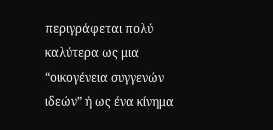περιγράφεται πολύ καλύτερα ως μια “οικογένεια συγγενών ιδεών” ή ως ένα κίνημα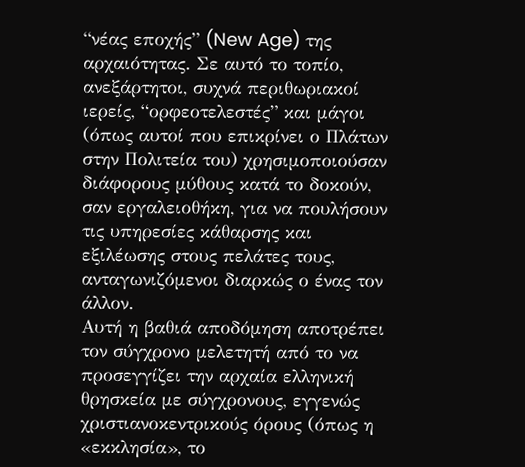“νέας εποχής” (New Age) της αρχαιότητας. Σε αυτό το τοπίο, ανεξάρτητοι, συχνά περιθωριακοί ιερείς, “ορφεοτελεστές” και μάγοι (όπως αυτοί που επικρίνει ο Πλάτων στην Πολιτεία του) χρησιμοποιούσαν διάφορους μύθους κατά το δοκούν, σαν εργαλειοθήκη, για να πουλήσουν τις υπηρεσίες κάθαρσης και εξιλέωσης στους πελάτες τους, ανταγωνιζόμενοι διαρκώς ο ένας τον άλλον.
Αυτή η βαθιά αποδόμηση αποτρέπει τον σύγχρονο μελετητή από το να προσεγγίζει την αρχαία ελληνική θρησκεία με σύγχρονους, εγγενώς χριστιανοκεντρικούς όρους (όπως η «εκκλησία», το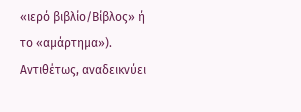«ιερό βιβλίο/Βίβλος» ή το «αμάρτημα»). Αντιθέτως, αναδεικνύει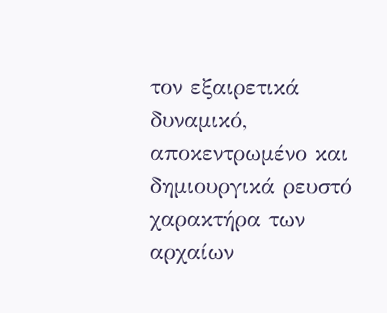τον εξαιρετικά δυναμικό, αποκεντρωμένο και δημιουργικά ρευστό χαρακτήρα των αρχαίων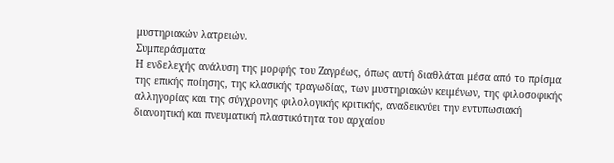μυστηριακών λατρειών.
Συμπεράσματα
Η ενδελεχής ανάλυση της μορφής του Ζαγρέως, όπως αυτή διαθλάται μέσα από το πρίσμα της επικής ποίησης, της κλασικής τραγωδίας, των μυστηριακών κειμένων, της φιλοσοφικής αλληγορίας και της σύγχρονης φιλολογικής κριτικής, αναδεικνύει την εντυπωσιακή διανοητική και πνευματική πλαστικότητα του αρχαίου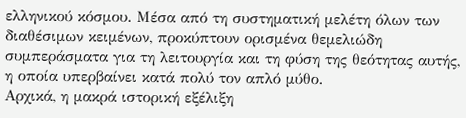ελληνικού κόσμου. Μέσα από τη συστηματική μελέτη όλων των διαθέσιμων κειμένων, προκύπτουν ορισμένα θεμελιώδη συμπεράσματα για τη λειτουργία και τη φύση της θεότητας αυτής, η οποία υπερβαίνει κατά πολύ τον απλό μύθο.
Αρχικά, η μακρά ιστορική εξέλιξη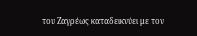του Ζαγρέως καταδεικνύει με τον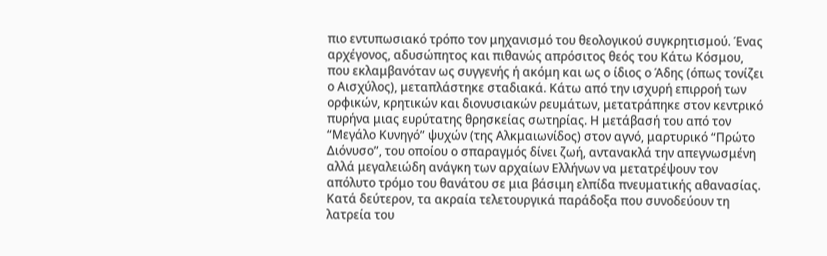πιο εντυπωσιακό τρόπο τον μηχανισμό του θεολογικού συγκρητισμού. Ένας αρχέγονος, αδυσώπητος και πιθανώς απρόσιτος θεός του Κάτω Κόσμου, που εκλαμβανόταν ως συγγενής ή ακόμη και ως ο ίδιος ο Άδης (όπως τονίζει ο Αισχύλος), μεταπλάστηκε σταδιακά. Κάτω από την ισχυρή επιρροή των ορφικών, κρητικών και διονυσιακών ρευμάτων, μετατράπηκε στον κεντρικό πυρήνα μιας ευρύτατης θρησκείας σωτηρίας. Η μετάβασή του από τον “Μεγάλο Κυνηγό” ψυχών (της Αλκμαιωνίδος) στον αγνό, μαρτυρικό “Πρώτο Διόνυσο”, του οποίου ο σπαραγμός δίνει ζωή, αντανακλά την απεγνωσμένη αλλά μεγαλειώδη ανάγκη των αρχαίων Ελλήνων να μετατρέψουν τον απόλυτο τρόμο του θανάτου σε μια βάσιμη ελπίδα πνευματικής αθανασίας.
Κατά δεύτερον, τα ακραία τελετουργικά παράδοξα που συνοδεύουν τη λατρεία του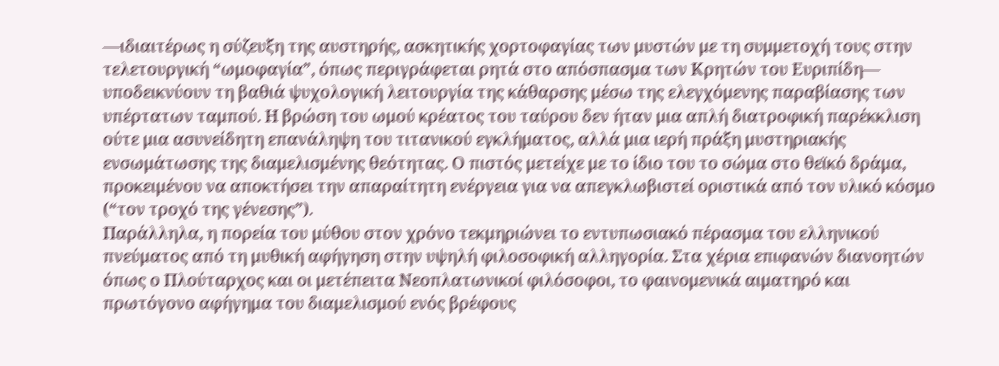—ιδιαιτέρως η σύζευξη της αυστηρής, ασκητικής χορτοφαγίας των μυστών με τη συμμετοχή τους στην τελετουργική “ωμοφαγία”, όπως περιγράφεται ρητά στο απόσπασμα των Κρητών του Ευριπίδη— υποδεικνύουν τη βαθιά ψυχολογική λειτουργία της κάθαρσης μέσω της ελεγχόμενης παραβίασης των υπέρτατων ταμπού. Η βρώση του ωμού κρέατος του ταύρου δεν ήταν μια απλή διατροφική παρέκκλιση ούτε μια ασυνείδητη επανάληψη του τιτανικού εγκλήματος, αλλά μια ιερή πράξη μυστηριακής ενσωμάτωσης της διαμελισμένης θεότητας. Ο πιστός μετείχε με το ίδιο του το σώμα στο θεϊκό δράμα, προκειμένου να αποκτήσει την απαραίτητη ενέργεια για να απεγκλωβιστεί οριστικά από τον υλικό κόσμο (“τον τροχό της γένεσης”).
Παράλληλα, η πορεία του μύθου στον χρόνο τεκμηριώνει το εντυπωσιακό πέρασμα του ελληνικού πνεύματος από τη μυθική αφήγηση στην υψηλή φιλοσοφική αλληγορία. Στα χέρια επιφανών διανοητών όπως ο Πλούταρχος και οι μετέπειτα Νεοπλατωνικοί φιλόσοφοι, το φαινομενικά αιματηρό και πρωτόγονο αφήγημα του διαμελισμού ενός βρέφους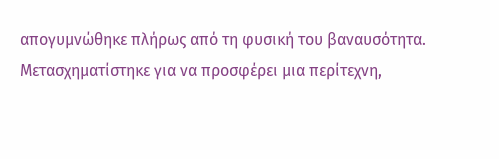απογυμνώθηκε πλήρως από τη φυσική του βαναυσότητα. Μετασχηματίστηκε για να προσφέρει μια περίτεχνη,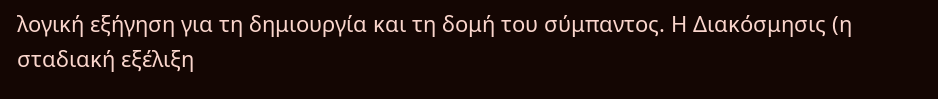λογική εξήγηση για τη δημιουργία και τη δομή του σύμπαντος. Η Διακόσμησις (η σταδιακή εξέλιξη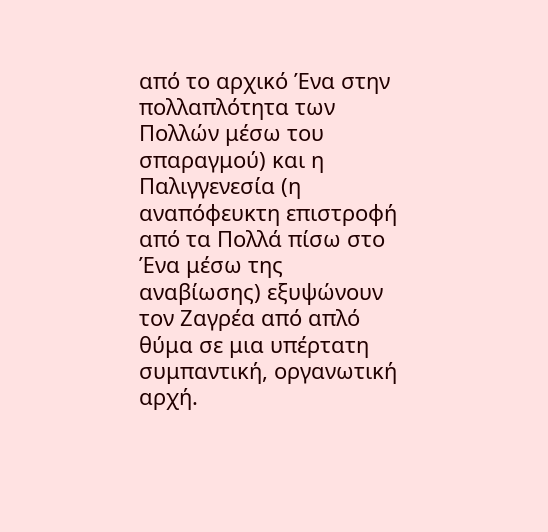από το αρχικό Ένα στην πολλαπλότητα των Πολλών μέσω του σπαραγμού) και η Παλιγγενεσία (η αναπόφευκτη επιστροφή από τα Πολλά πίσω στο Ένα μέσω της αναβίωσης) εξυψώνουν τον Ζαγρέα από απλό θύμα σε μια υπέρτατη συμπαντική, οργανωτική αρχή.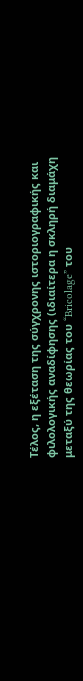Τέλος, η εξέταση της σύγχρονης ιστοριογραφικής και φιλολογικής αναδίφησης (ιδιαίτερα η σκληρή διαμάχη μεταξύ της θεωρίας του “Bricolage” του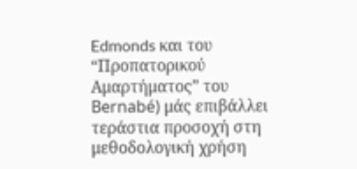Edmonds και του “Προπατορικού Αμαρτήματος” του Bernabé) μάς επιβάλλει τεράστια προσοχή στη μεθοδολογική χρήση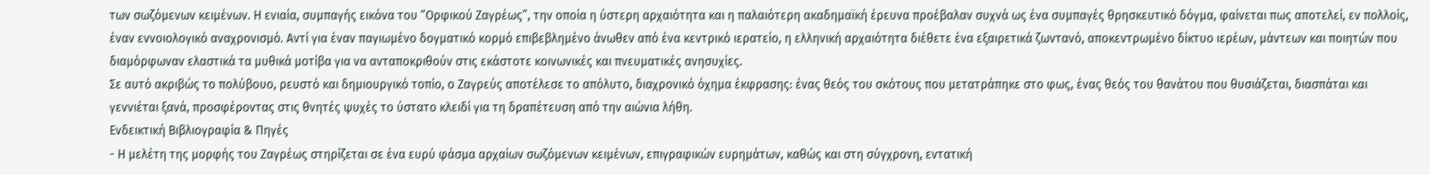των σωζόμενων κειμένων. Η ενιαία, συμπαγής εικόνα του “Ορφικού Ζαγρέως”, την οποία η ύστερη αρχαιότητα και η παλαιότερη ακαδημαϊκή έρευνα προέβαλαν συχνά ως ένα συμπαγές θρησκευτικό δόγμα, φαίνεται πως αποτελεί, εν πολλοίς, έναν εννοιολογικό αναχρονισμό. Αντί για έναν παγιωμένο δογματικό κορμό επιβεβλημένο άνωθεν από ένα κεντρικό ιερατείο, η ελληνική αρχαιότητα διέθετε ένα εξαιρετικά ζωντανό, αποκεντρωμένο δίκτυο ιερέων, μάντεων και ποιητών που διαμόρφωναν ελαστικά τα μυθικά μοτίβα για να ανταποκριθούν στις εκάστοτε κοινωνικές και πνευματικές ανησυχίες.
Σε αυτό ακριβώς το πολύβουο, ρευστό και δημιουργικό τοπίο, ο Ζαγρεύς αποτέλεσε το απόλυτο, διαχρονικό όχημα έκφρασης: ένας θεός του σκότους που μετατράπηκε στο φως, ένας θεός του θανάτου που θυσιάζεται, διασπάται και γεννιέται ξανά, προσφέροντας στις θνητές ψυχές το ύστατο κλειδί για τη δραπέτευση από την αιώνια λήθη.
Ενδεικτική Βιβλιογραφία & Πηγές
- Η μελέτη της μορφής του Ζαγρέως στηρίζεται σε ένα ευρύ φάσμα αρχαίων σωζόμενων κειμένων, επιγραφικών ευρημάτων, καθώς και στη σύγχρονη, εντατική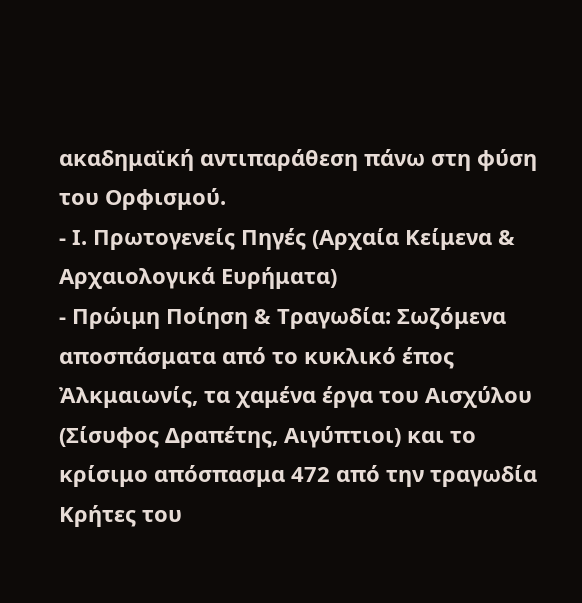ακαδημαϊκή αντιπαράθεση πάνω στη φύση του Ορφισμού.
- Ι. Πρωτογενείς Πηγές (Αρχαία Κείμενα & Αρχαιολογικά Ευρήματα)
- Πρώιμη Ποίηση & Τραγωδία: Σωζόμενα αποσπάσματα από το κυκλικό έπος Ἀλκμαιωνίς, τα χαμένα έργα του Αισχύλου (Σίσυφος Δραπέτης, Αιγύπτιοι) και το κρίσιμο απόσπασμα 472 από την τραγωδία Κρήτες του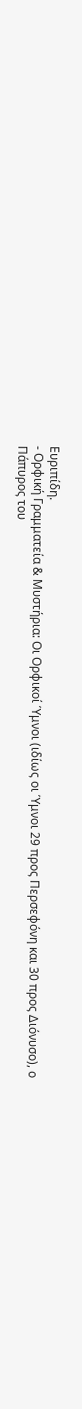Ευριπίδη.
- Ορφική Γραμματεία & Μυστήρια: Οι Ορφικοί Ύμνοι (ιδίως οι Ύμνοι 29 προς Περσεφόνη και 30 προς Διόνυσο), ο Πάπυρος του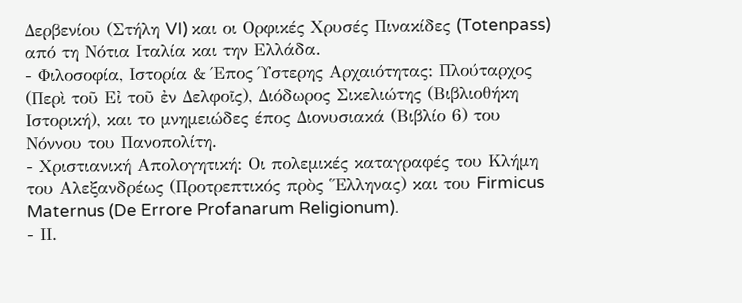Δερβενίου (Στήλη VI) και οι Ορφικές Χρυσές Πινακίδες (Totenpass) από τη Νότια Ιταλία και την Ελλάδα.
- Φιλοσοφία, Ιστορία & Έπος Ύστερης Αρχαιότητας: Πλούταρχος (Περὶ τοῦ Εἰ τοῦ ἐν Δελφοῖς), Διόδωρος Σικελιώτης (Βιβλιοθήκη Ιστορική), και το μνημειώδες έπος Διονυσιακά (Βιβλίο 6) του Νόννου του Πανοπολίτη.
- Χριστιανική Απολογητική: Οι πολεμικές καταγραφές του Κλήμη του Αλεξανδρέως (Προτρεπτικός πρὸς Ἕλληνας) και του Firmicus Maternus (De Errore Profanarum Religionum).
- ΙΙ.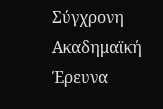Σύγχρονη Ακαδημαϊκή Έρευνα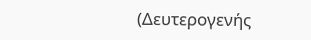(Δευτερογενής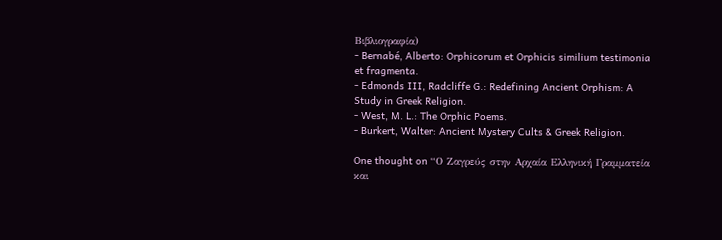Βιβλιογραφία)
- Bernabé, Alberto: Orphicorum et Orphicis similium testimonia et fragmenta.
- Edmonds III, Radcliffe G.: Redefining Ancient Orphism: A Study in Greek Religion.
- West, M. L.: The Orphic Poems.
- Burkert, Walter: Ancient Mystery Cults & Greek Religion.

One thought on “Ο Ζαγρεύς στην Αρχαία Ελληνική Γραμματεία και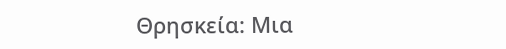Θρησκεία: Μια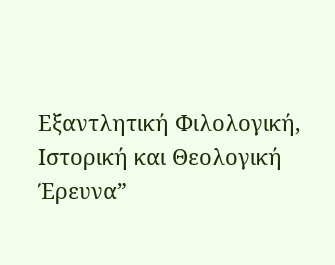Εξαντλητική Φιλολογική, Ιστορική και Θεολογική Έρευνα”